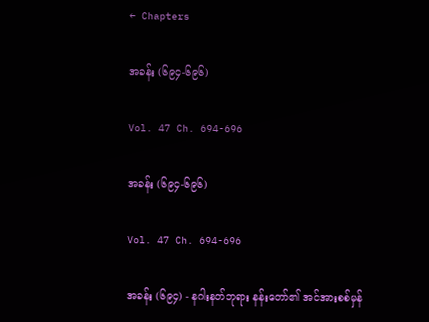← Chapters

အခန်း (၆၉၄-၆၉၆)

Vol. 47 Ch. 694-696

အခန်း (၆၉၄-၆၉၆)

Vol. 47 Ch. 694-696

အခန်း (၆၉၄) - နဂါးနတ်ဘုရား နန်းတော်၏ အင်အားစစ်မှန်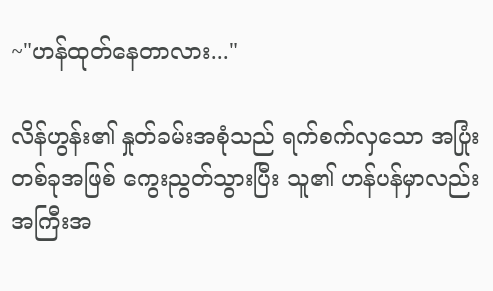~"ဟန်ထုတ်နေတာလား..."

လိန်ဟွန်း၏ နှုတ်ခမ်းအစုံသည် ရက်စက်လှသော အပြုံးတစ်ခုအဖြစ် ကွေးညွတ်သွားပြီး သူ၏ ဟန်ပန်မှာလည်း အကြီးအ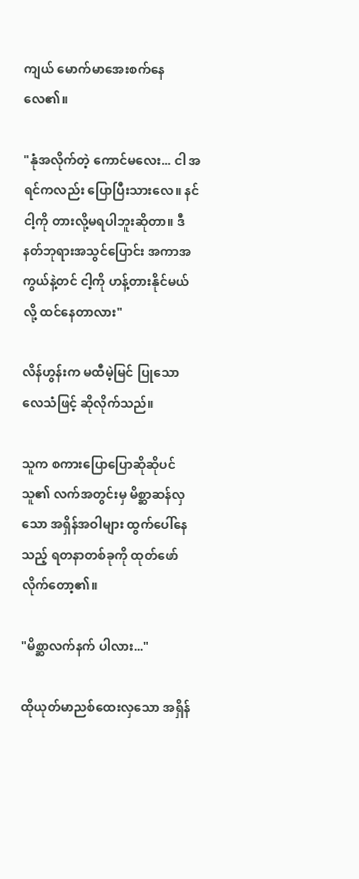ကျယ် မောက်မာအေးစက်နေလေ၏။

"နုံအလိုက်တဲ့ ကောင်မလေး... ငါ အရင်ကလည်း ပြောပြီးသားလေ။ နင် ငါ့ကို တားလို့မရပါဘူးဆိုတာ။ ဒီနတ်ဘုရားအသွင်ပြောင်း အကာအကွယ်နဲ့တင် ငါ့ကို ဟန့်တားနိုင်မယ်လို့ ထင်နေတာလား"

လိန်ဟွန်းက မထီမဲ့မြင် ပြုသော လေသံဖြင့် ဆိုလိုက်သည်။

သူက စကားပြောပြောဆိုဆိုပင် သူ၏ လက်အတွင်းမှ မိစ္ဆာဆန်လှသော အရှိန်အဝါများ ထွက်ပေါ်နေသည့် ရတနာတစ်ခုကို ထုတ်ဖော်လိုက်တော့၏။

"မိစ္ဆာလက်နက် ပါလား..."

ထိုယုတ်မာညစ်ထေးလှသော အရှိန်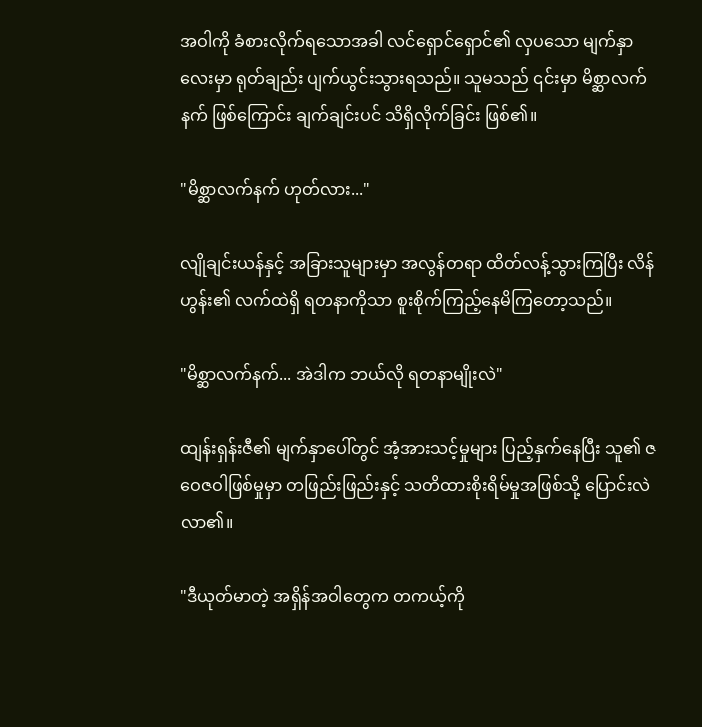အဝါကို ခံစားလိုက်ရသောအခါ လင်ရှောင်ရှောင်၏ လှပသော မျက်နှာလေးမှာ ရုတ်ချည်း ပျက်ယွင်းသွားရသည်။ သူမသည် ၎င်းမှာ မိစ္ဆာလက်နက် ဖြစ်ကြောင်း ချက်ချင်းပင် သိရှိလိုက်ခြင်း ဖြစ်၏။

"မိစ္ဆာလက်နက် ဟုတ်လား..."

လျိုချင်းယန်နှင့် အခြားသူများမှာ အလွန်တရာ ထိတ်လန့်သွားကြပြီး လိန်ဟွန်း၏ လက်ထဲရှိ ရတနာကိုသာ စူးစိုက်ကြည့်နေမိကြတော့သည်။

"မိစ္ဆာလက်နက်... အဲဒါက ဘယ်လို ရတနာမျိုးလဲ"

ထျန်းရှန်းဇီ၏ မျက်နှာပေါ်တွင် အံ့အားသင့်မှုများ ပြည့်နှက်နေပြီး သူ၏ ဇဝေဇဝါဖြစ်မှုမှာ တဖြည်းဖြည်းနှင့် သတိထားစိုးရိမ်မှုအဖြစ်သို့ ပြောင်းလဲလာ၏။

"ဒီယုတ်မာတဲ့ အရှိန်အဝါတွေက တကယ့်ကို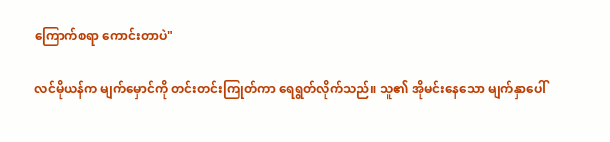ကြောက်စရာ ကောင်းတာပဲ"

လင်မိုယန်က မျက်မှောင်ကို တင်းတင်းကြုတ်ကာ ရေရွတ်လိုက်သည်။ သူ၏ အိုမင်းနေသော မျက်နှာပေါ်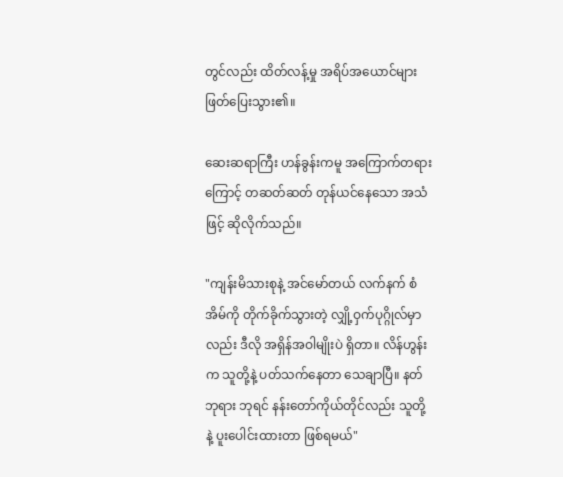တွင်လည်း ထိတ်လန့်မှု အရိပ်အယောင်များ ဖြတ်ပြေးသွား၏။

ဆေးဆရာကြီး ဟန်ခွန်းကမူ အကြောက်တရားကြောင့် တဆတ်ဆတ် တုန်ယင်နေသော အသံဖြင့် ဆိုလိုက်သည်။

"ကျန်းမိသားစုနဲ့ အင်မော်တယ် လက်နက် စံအိမ်ကို တိုက်ခိုက်သွားတဲ့ လျှို့ဝှက်ပုဂ္ဂိုလ်မှာလည်း ဒီလို အရှိန်အဝါမျိုးပဲ ရှိတာ။ လိန်ဟွန်းက သူတို့နဲ့ ပတ်သက်နေတာ သေချာပြီ။ နတ်ဘုရား ဘုရင် နန်းတော်ကိုယ်တိုင်လည်း သူတို့နဲ့ ပူးပေါင်းထားတာ ဖြစ်ရမယ်"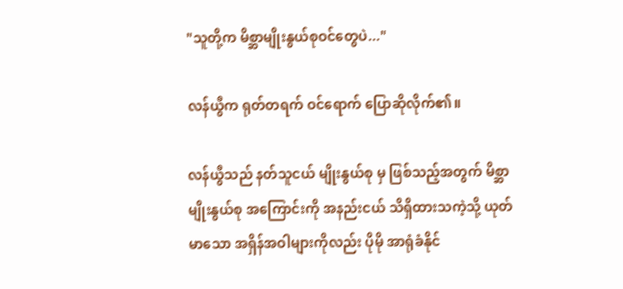"သူတို့က မိစ္ဆာမျိုးနွယ်စုဝင်တွေပဲ..."

လန်ယွီက ရုတ်တရက် ဝင်ရောက် ပြောဆိုလိုက်၏။

လန်ယွီသည် နတ်သူငယ် မျိုးနွယ်စု မှ ဖြစ်သည့်အတွက် မိစ္ဆာမျိုးနွယ်စု အကြောင်းကို အနည်းငယ် သိရှိထားသကဲ့သို့ ယုတ်မာသော အရှိန်အဝါများကိုလည်း ပိုမို အာရုံခံနိုင်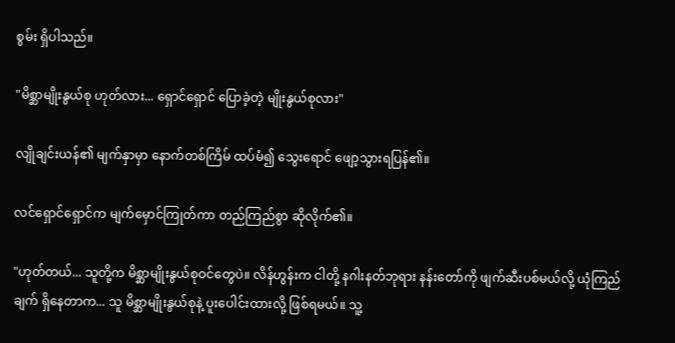စွမ်း ရှိပါသည်။

"မိစ္ဆာမျိုးနွယ်စု ဟုတ်လား... ရှောင်ရှောင် ပြောခဲ့တဲ့ မျိုးနွယ်စုလား"

လျိုချင်းယန်၏ မျက်နှာမှာ နောက်တစ်ကြိမ် ထပ်မံ၍ သွေးရောင် ဖျော့သွားရပြန်၏။

လင်ရှောင်ရှောင်က မျက်မှောင်ကြုတ်ကာ တည်ကြည်စွာ ဆိုလိုက်၏။

"ဟုတ်တယ်... သူတို့က မိစ္ဆာမျိုးနွယ်စုဝင်တွေပဲ။ လိန်ဟွန်းက ငါတို့ နဂါးနတ်ဘုရား နန်းတော်ကို ဖျက်ဆီးပစ်မယ်လို့ ယုံကြည်ချက် ရှိနေတာက... သူ မိစ္ဆာမျိုးနွယ်စုနဲ့ ပူးပေါင်းထားလို့ ဖြစ်ရမယ်။ သူ့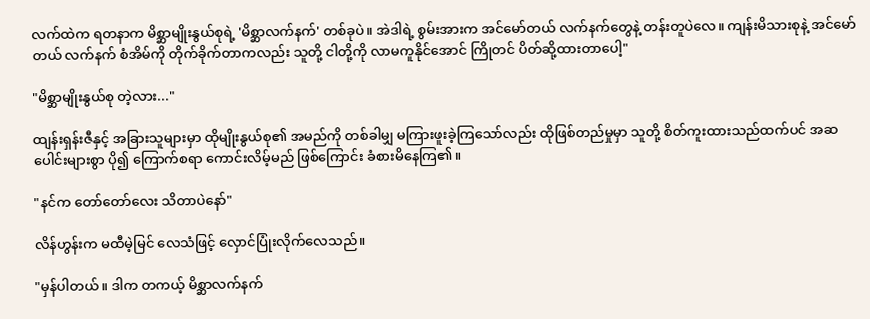လက်ထဲက ရတနာက မိစ္ဆာမျိုးနွယ်စုရဲ့ 'မိစ္ဆာလက်နက်' တစ်ခုပဲ။ အဲဒါရဲ့ စွမ်းအားက အင်မော်တယ် လက်နက်တွေနဲ့ တန်းတူပဲလေ။ ကျန်းမိသားစုနဲ့ အင်မော်တယ် လက်နက် စံအိမ်ကို တိုက်ခိုက်တာကလည်း သူတို့ ငါတို့ကို လာမကူနိုင်အောင် ကြိုတင် ပိတ်ဆို့ထားတာပေါ့"

"မိစ္ဆာမျိုးနွယ်စု တဲ့လား..."

ထျန်းရှန်းဇီနှင့် အခြားသူများမှာ ထိုမျိုးနွယ်စု၏ အမည်ကို တစ်ခါမျှ မကြားဖူးခဲ့ကြသော်လည်း ထိုဖြစ်တည်မှုမှာ သူတို့ စိတ်ကူးထားသည်ထက်ပင် အဆပေါင်းများစွာ ပို၍ ကြောက်စရာ ကောင်းလိမ့်မည် ဖြစ်ကြောင်း ခံစားမိနေကြ၏။

"နင်က တော်တော်လေး သိတာပဲနော်"

လိန်ဟွန်းက မထီမဲ့မြင် လေသံဖြင့် လှောင်ပြုံးလိုက်လေသည်။

"မှန်ပါတယ်။ ဒါက တကယ့် မိစ္ဆာလက်နက်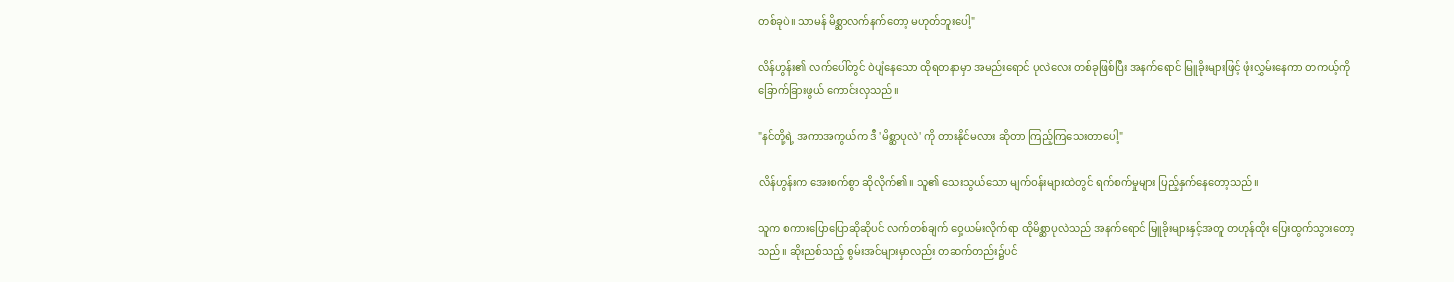တစ်ခုပဲ။ သာမန် မိစ္ဆာလက်နက်တော့ မဟုတ်ဘူးပေါ့"

လိန်ဟွန်း၏ လက်ပေါ်တွင် ဝဲပျံနေသော ထိုရတနာမှာ အမည်းရောင် ပုလဲလေး တစ်ခုဖြစ်ပြီး အနက်ရောင် မြူခိုးများဖြင့် ဖုံးလွှမ်းနေကာ တကယ့်ကို ခြောက်ခြားဖွယ် ကောင်းလှသည်။

"နင်တို့ရဲ့ အကာအကွယ်က ဒီ 'မိစ္ဆာပုလဲ' ကို တားနိုင်မလား ဆိုတာ ကြည့်ကြသေးတာပေါ့"

လိန်ဟွန်းက အေးစက်စွာ ဆိုလိုက်၏။ သူ၏ သေးသွယ်သော မျက်ဝန်းများထဲတွင် ရက်စက်မှုများ ပြည့်နှက်နေတော့သည်။

သူက စကားပြောပြောဆိုဆိုပင် လက်တစ်ချက် ဝှေ့ယမ်းလိုက်ရာ ထိုမိစ္ဆာပုလဲသည် အနက်ရောင် မြူခိုးများနှင့်အတူ တဟုန်ထိုး ပြေးထွက်သွားတော့သည်။ ဆိုးညစ်သည့် စွမ်းအင်များမှာလည်း တဆက်တည်း၌ပင်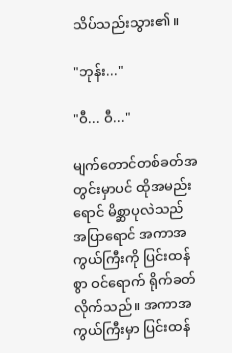သိပ်သည်းသွား၏။

"ဘုန်း..."

"ဝီ... ဝီ..."

မျက်တောင်တစ်ခတ်အတွင်းမှာပင် ထိုအမည်းရောင် မိစ္ဆာပုလဲသည် အပြာရောင် အကာအကွယ်ကြီးကို ပြင်းထန်စွာ ဝင်ရောက် ရိုက်ခတ်လိုက်သည်။ အကာအကွယ်ကြီးမှာ ပြင်းထန်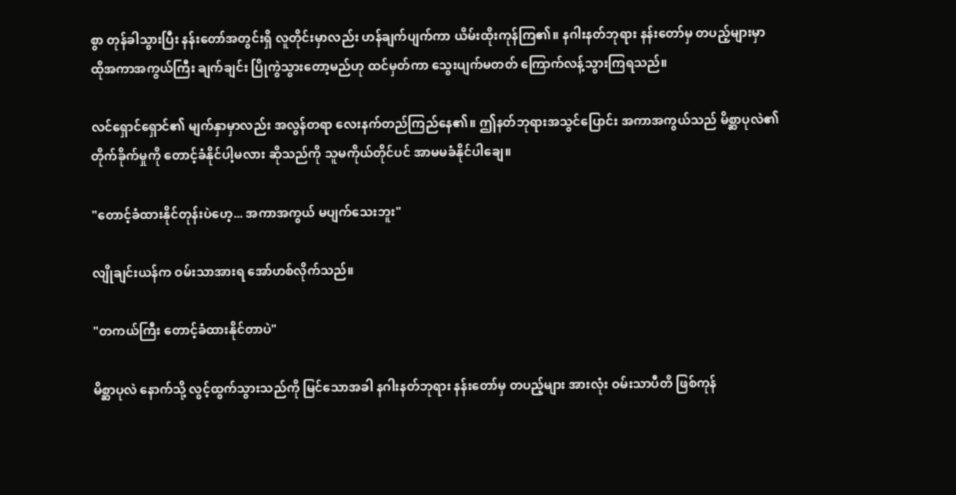စွာ တုန်ခါသွားပြီး နန်းတော်အတွင်းရှိ လူတိုင်းမှာလည်း ဟန်ချက်ပျက်ကာ ယိမ်းထိုးကုန်ကြ၏။ နဂါးနတ်ဘုရား နန်းတော်မှ တပည့်များမှာ ထိုအကာအကွယ်ကြီး ချက်ချင်း ပြိုကွဲသွားတော့မည်ဟု ထင်မှတ်ကာ သွေးပျက်မတတ် ကြောက်လန့်သွားကြရသည်။

လင်ရှောင်ရှောင်၏ မျက်နှာမှာလည်း အလွန်တရာ လေးနက်တည်ကြည်နေ၏။ ဤနတ်ဘုရားအသွင်ပြောင်း အကာအကွယ်သည် မိစ္ဆာပုလဲ၏ တိုက်ခိုက်မှုကို တောင့်ခံနိုင်ပါ့မလား ဆိုသည်ကို သူမကိုယ်တိုင်ပင် အာမမခံနိုင်ပါချေ။

"တောင့်ခံထားနိုင်တုန်းပဲဟေ့... အကာအကွယ် မပျက်သေးဘူး"

လျိုချင်းယန်က ဝမ်းသာအားရ အော်ဟစ်လိုက်သည်။

"တကယ်ကြီး တောင့်ခံထားနိုင်တာပဲ"

မိစ္ဆာပုလဲ နောက်သို့ လွင့်ထွက်သွားသည်ကို မြင်သောအခါ နဂါးနတ်ဘုရား နန်းတော်မှ တပည့်များ အားလုံး ဝမ်းသာပီတိ ဖြစ်ကုန်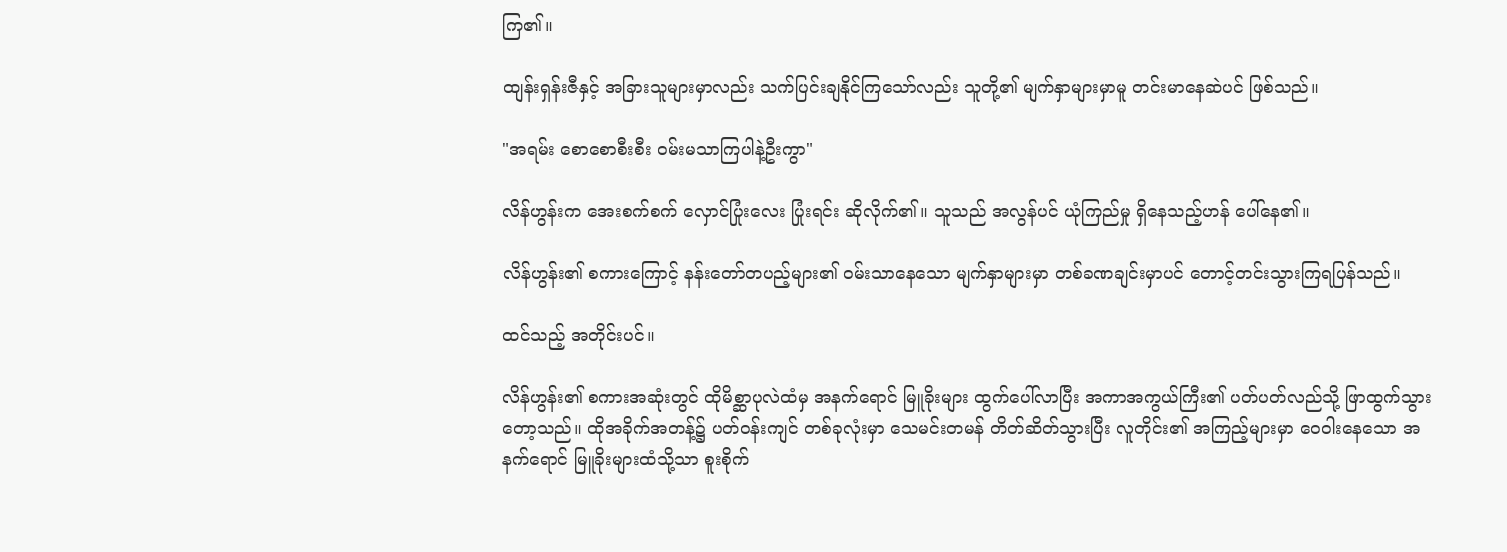ကြ၏။

ထျန်းရှန်းဇီနှင့် အခြားသူများမှာလည်း သက်ပြင်းချနိုင်ကြသော်လည်း သူတို့၏ မျက်နှာများမှာမူ တင်းမာနေဆဲပင် ဖြစ်သည်။

"အရမ်း စောစောစီးစီး ဝမ်းမသာကြပါနဲ့ဦးကွာ"

လိန်ဟွန်းက အေးစက်စက် လှောင်ပြုံးလေး ပြုံးရင်း ဆိုလိုက်၏။ သူသည် အလွန်ပင် ယုံကြည်မှု ရှိနေသည့်ဟန် ပေါ်နေ၏။

လိန်ဟွန်း၏ စကားကြောင့် နန်းတော်တပည့်များ၏ ဝမ်းသာနေသော မျက်နှာများမှာ တစ်ခဏချင်းမှာပင် တောင့်တင်းသွားကြရပြန်သည်။

ထင်သည့် အတိုင်းပင်။

လိန်ဟွန်း၏ စကားအဆုံးတွင် ထိုမိစ္ဆာပုလဲထံမှ အနက်ရောင် မြူခိုးများ ထွက်ပေါ်လာပြီး အကာအကွယ်ကြီး၏ ပတ်ပတ်လည်သို့ ဖြာထွက်သွားတော့သည်။ ထိုအခိုက်အတန့်၌ ပတ်ဝန်းကျင် တစ်ခုလုံးမှာ သေမင်းတမန် တိတ်ဆိတ်သွားပြီး လူတိုင်း၏ အကြည့်များမှာ ဝေဝါးနေသော အနက်ရောင် မြူခိုးများထံသို့သာ စူးစိုက်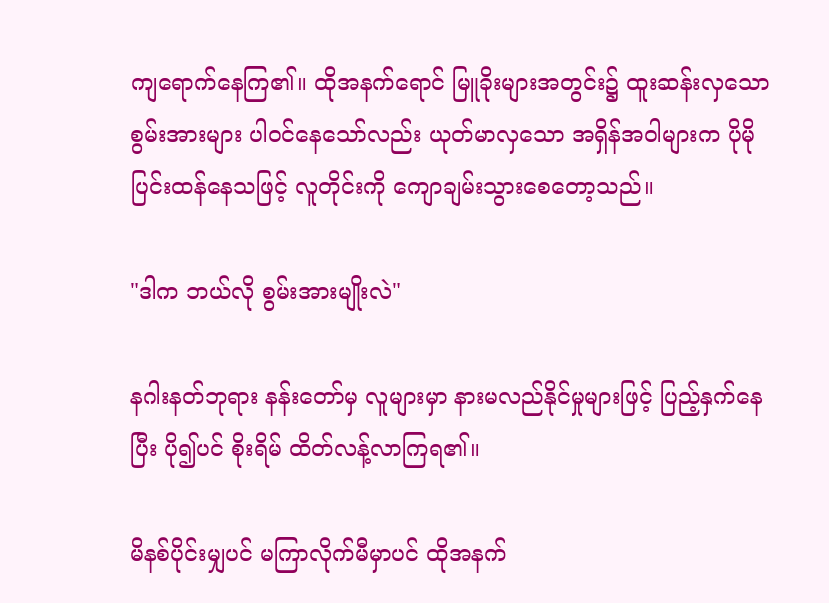ကျရောက်နေကြ၏။ ထိုအနက်ရောင် မြူခိုးများအတွင်း၌ ထူးဆန်းလှသော စွမ်းအားများ ပါဝင်နေသော်လည်း ယုတ်မာလှသော အရှိန်အဝါများက ပိုမို ပြင်းထန်နေသဖြင့် လူတိုင်းကို ကျောချမ်းသွားစေတော့သည်။

"ဒါက ဘယ်လို စွမ်းအားမျိုးလဲ"

နဂါးနတ်ဘုရား နန်းတော်မှ လူများမှာ နားမလည်နိုင်မှုများဖြင့် ပြည့်နှက်နေပြီး ပို၍ပင် စိုးရိမ် ထိတ်လန့်လာကြရ၏။

မိနစ်ပိုင်းမျှပင် မကြာလိုက်မီမှာပင် ထိုအနက်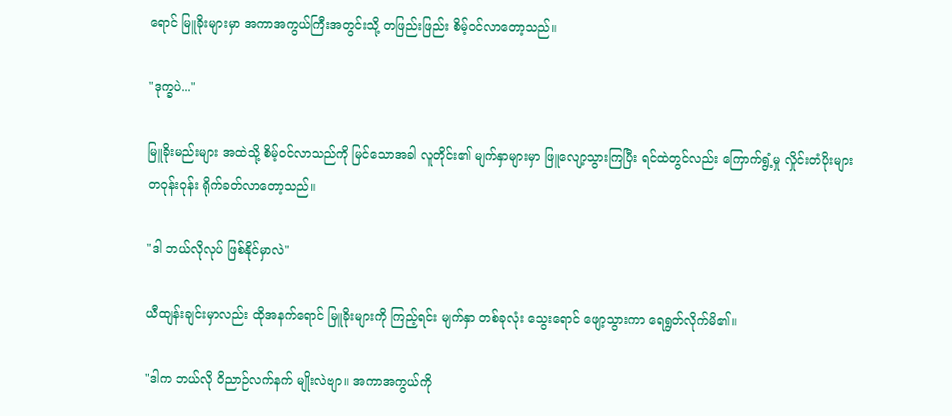ရောင် မြူခိုးများမှာ အကာအကွယ်ကြီးအတွင်းသို့ တဖြည်းဖြည်း စိမ့်ဝင်လာတော့သည်။

"ဒုက္ခပဲ..."

မြူခိုးမည်းများ အထဲသို့ စိမ့်ဝင်လာသည်ကို မြင်သောအခါ လူတိုင်း၏ မျက်နှာများမှာ ဖြူလျော့သွားကြပြီး ရင်ထဲတွင်လည်း ကြောက်ရွံ့မှု လှိုင်းတံပိုးများ တဝုန်းဝုန်း ရိုက်ခတ်လာတော့သည်။

"ဒါ ဘယ်လိုလုပ် ဖြစ်နိုင်မှာလဲ"

ယီထျန်းချင်းမှာလည်း ထိုအနက်ရောင် မြူခိုးများကို ကြည့်ရင်း မျက်နှာ တစ်ခုလုံး သွေးရောင် ဖျော့သွားကာ ရေရွတ်လိုက်မိ၏။

"ဒါက ဘယ်လို ဝိညာဉ်လက်နက် မျိုးလဲဗျာ။ အကာအကွယ်ကို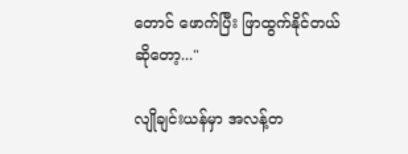တောင် ဖောက်ပြီး ဖြာထွက်နိုင်တယ် ဆိုတော့..."

လျိုချင်းယန်မှာ အလန့်တ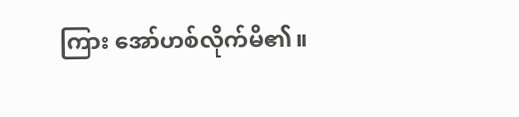ကြား အော်ဟစ်လိုက်မိ၏။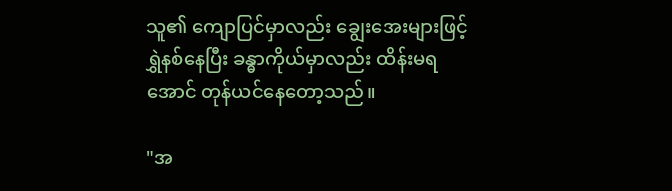သူ၏ ကျောပြင်မှာလည်း ချွေးအေးများဖြင့် ရွှဲနစ်နေပြီး ခန္ဓာကိုယ်မှာလည်း ထိန်းမရအောင် တုန်ယင်နေတော့သည်။

"အ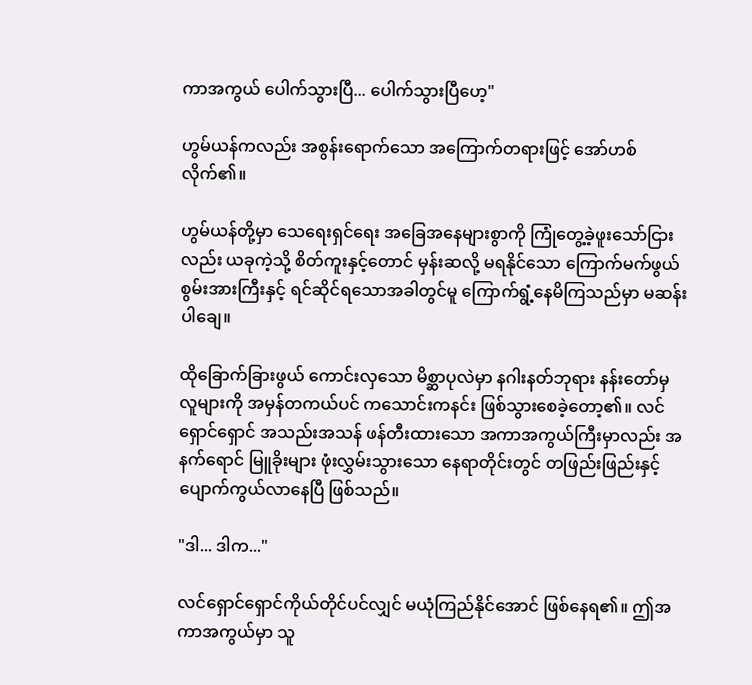ကာအကွယ် ပေါက်သွားပြီ... ပေါက်သွားပြီဟေ့"

ဟွမ်ယန်ကလည်း အစွန်းရောက်သော အကြောက်တရားဖြင့် အော်ဟစ်လိုက်၏။

ဟွမ်ယန်တို့မှာ သေရေးရှင်ရေး အခြေအနေများစွာကို ကြုံတွေ့ခဲ့ဖူးသော်ငြားလည်း ယခုကဲ့သို့ စိတ်ကူးနှင့်တောင် မှန်းဆလို့ မရနိုင်သော ကြောက်မက်ဖွယ် စွမ်းအားကြီးနှင့် ရင်ဆိုင်ရသောအခါတွင်မူ ကြောက်ရွံ့နေမိကြသည်မှာ မဆန်းပါချေ။

ထိုခြောက်ခြားဖွယ် ကောင်းလှသော မိစ္ဆာပုလဲမှာ နဂါးနတ်ဘုရား နန်းတော်မှ လူများကို အမှန်တကယ်ပင် ကသောင်းကနင်း ဖြစ်သွားစေခဲ့တော့၏။ လင်ရှောင်ရှောင် အသည်းအသန် ဖန်တီးထားသော အကာအကွယ်ကြီးမှာလည်း အနက်ရောင် မြူခိုးများ ဖုံးလွှမ်းသွားသော နေရာတိုင်းတွင် တဖြည်းဖြည်းနှင့် ပျောက်ကွယ်လာနေပြီ ဖြစ်သည်။

"ဒါ... ဒါက..."

လင်ရှောင်ရှောင်ကိုယ်တိုင်ပင်လျှင် မယုံကြည်နိုင်အောင် ဖြစ်နေရ၏။ ဤအကာအကွယ်မှာ သူ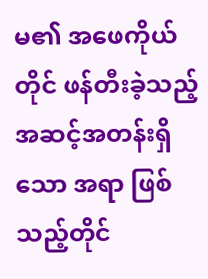မ၏ အဖေကိုယ်တိုင် ဖန်တီးခဲ့သည့် အဆင့်အတန်းရှိသော အရာ ဖြစ်သည့်တိုင်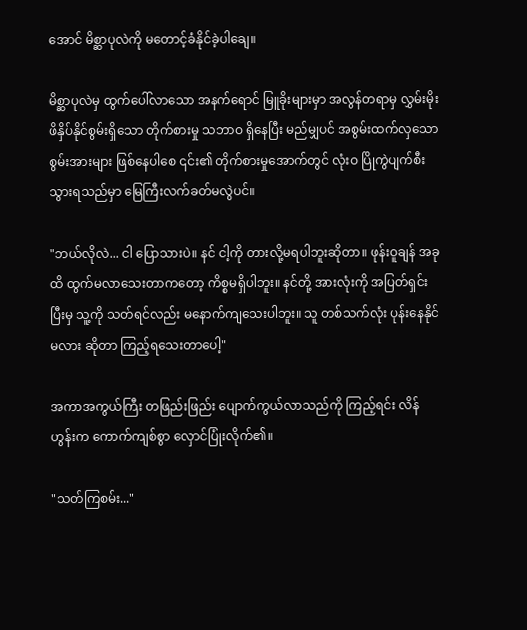အောင် မိစ္ဆာပုလဲကို မတောင့်ခံနိုင်ခဲ့ပါချေ။

မိစ္ဆာပုလဲမှ ထွက်ပေါ်လာသော အနက်ရောင် မြူခိုးများမှာ အလွန်တရာမှ လွှမ်းမိုးဖိနှိပ်နိုင်စွမ်းရှိသော တိုက်စားမှု သဘာဝ ရှိနေပြီး မည်မျှပင် အစွမ်းထက်လှသော စွမ်းအားများ ဖြစ်နေပါစေ ၎င်း၏ တိုက်စားမှုအောက်တွင် လုံးဝ ပြိုကွဲပျက်စီးသွားရသည်မှာ မြေကြီးလက်ခတ်မလွဲပင်။

"ဘယ်လိုလဲ... ငါ ပြောသားပဲ။ နင် ငါ့ကို တားလို့မရပါဘူးဆိုတာ။ ဖုန်းဝူချန် အခုထိ ထွက်မလာသေးတာကတော့ ကိစ္စမရှိပါဘူး။ နင်တို့ အားလုံးကို အပြတ်ရှင်းပြီးမှ သူ့ကို သတ်ရင်လည်း မနောက်ကျသေးပါဘူး။ သူ တစ်သက်လုံး ပုန်းနေနိုင်မလား ဆိုတာ ကြည့်ရသေးတာပေါ့"

အကာအကွယ်ကြီး တဖြည်းဖြည်း ပျောက်ကွယ်လာသည်ကို ကြည့်ရင်း လိန်ဟွန်းက ကောက်ကျစ်စွာ လှောင်ပြုံးလိုက်၏။

"သတ်ကြစမ်း..."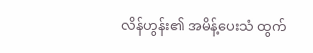လိန်ဟွန်း၏ အမိန့်ပေးသံ ထွက်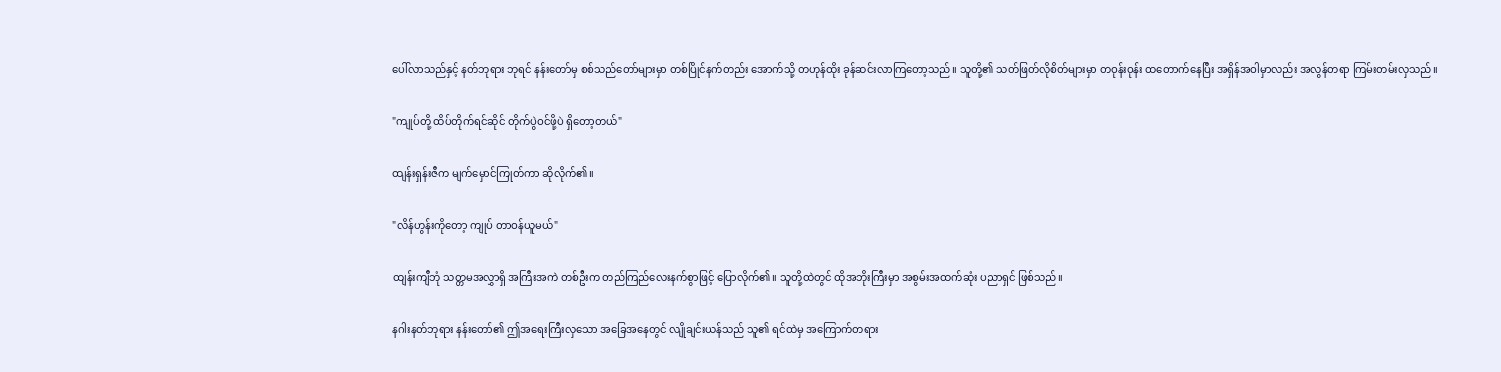ပေါ်လာသည်နှင့် နတ်ဘုရား ဘုရင် နန်းတော်မှ စစ်သည်တော်များမှာ တစ်ပြိုင်နက်တည်း အောက်သို့ တဟုန်ထိုး ခုန်ဆင်းလာကြတော့သည်။ သူတို့၏ သတ်ဖြတ်လိုစိတ်များမှာ တဝုန်းဝုန်း ထတောက်နေပြီး အရှိန်အဝါမှာလည်း အလွန်တရာ ကြမ်းတမ်းလှသည်။

"ကျုပ်တို့ ထိပ်တိုက်ရင်ဆိုင် တိုက်ပွဲဝင်ဖို့ပဲ ရှိတော့တယ်"

ထျန်းရှန်းဇီက မျက်မှောင်ကြုတ်ကာ ဆိုလိုက်၏။

"လိန်ဟွန်းကိုတော့ ကျုပ် တာဝန်ယူမယ်"

ထျန်းကျီဘုံ သတ္တမအလွှာရှိ အကြီးအကဲ တစ်ဦးက တည်ကြည်လေးနက်စွာဖြင့် ပြောလိုက်၏။ သူတို့ထဲတွင် ထိုအဘိုးကြီးမှာ အစွမ်းအထက်ဆုံး ပညာရှင် ဖြစ်သည်။

နဂါးနတ်ဘုရား နန်းတော်၏ ဤအရေးကြီးလှသော အခြေအနေတွင် လျိုချင်းယန်သည် သူ၏ ရင်ထဲမှ အကြောက်တရား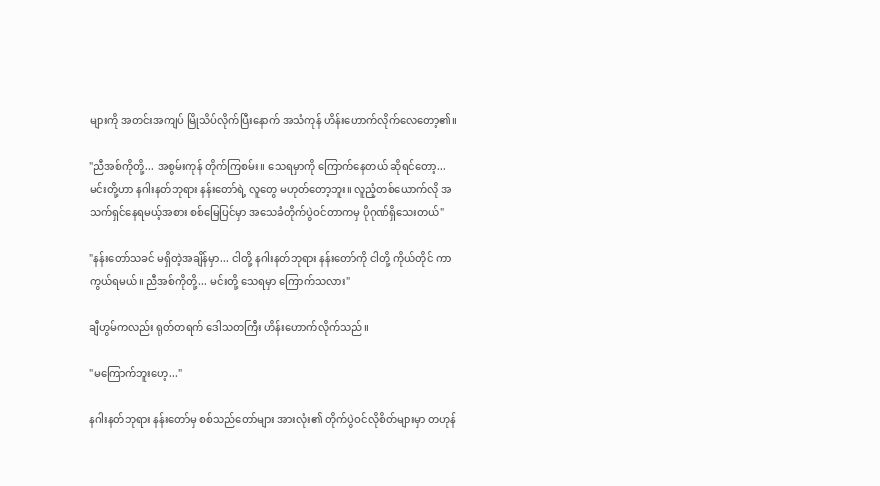များကို အတင်းအကျပ် မြိုသိပ်လိုက်ပြီးနောက် အသံကုန် ဟိန်းဟောက်လိုက်လေတော့၏။

"ညီအစ်ကိုတို့... အစွမ်းကုန် တိုက်ကြစမ်း။ သေရမှာကို ကြောက်နေတယ် ဆိုရင်တော့... မင်းတို့ဟာ နဂါးနတ်ဘုရား နန်းတော်ရဲ့ လူတွေ မဟုတ်တော့ဘူး။ လူညံ့တစ်ယောက်လို အသက်ရှင်နေရမယ့်အစား စစ်မြေပြင်မှာ အသေခံတိုက်ပွဲဝင်တာကမှ ပိုဂုဏ်ရှိသေးတယ်"

"နန်းတော်သခင် မရှိတဲ့အချိန်မှာ... ငါတို့ နဂါးနတ်ဘုရား နန်းတော်ကို ငါတို့ ကိုယ်တိုင် ကာကွယ်ရမယ်။ ညီအစ်ကိုတို့... မင်းတို့ သေရမှာ ကြောက်သလား"

ချီဟွမ်ကလည်း ရုတ်တရက် ဒေါသတကြီး ဟိန်းဟောက်လိုက်သည်။

"မကြောက်ဘူးဟေ့..."

နဂါးနတ်ဘုရား နန်းတော်မှ စစ်သည်တော်များ အားလုံး၏ တိုက်ပွဲဝင်လိုစိတ်များမှာ တဟုန်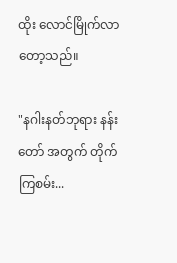ထိုး လောင်မြိုက်လာတော့သည်။

"နဂါးနတ်ဘုရား နန်းတော် အတွက် တိုက်ကြစမ်း...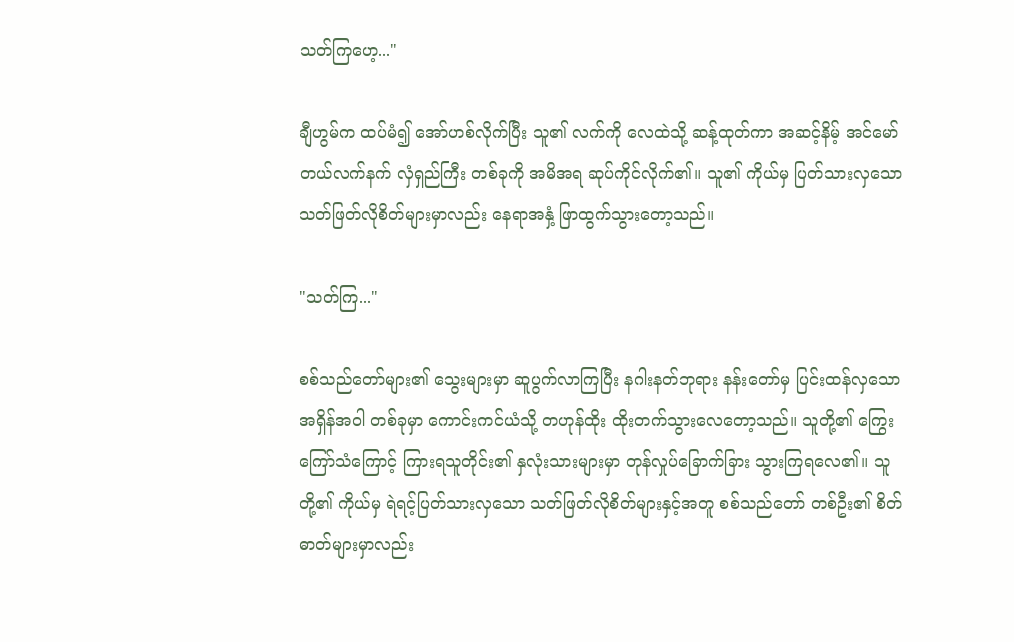သတ်ကြဟေ့..."

ချီဟွမ်က ထပ်မံ၍ အော်ဟစ်လိုက်ပြီး သူ၏ လက်ကို လေထဲသို့ ဆန့်ထုတ်ကာ အဆင့်နိမ့် အင်မော်တယ်လက်နက် လှံရှည်ကြီး တစ်ခုကို အမိအရ ဆုပ်ကိုင်လိုက်၏။ သူ၏ ကိုယ်မှ ပြတ်သားလှသော သတ်ဖြတ်လိုစိတ်များမှာလည်း နေရာအနှံ့ ဖြာထွက်သွားတော့သည်။

"သတ်ကြ..."

စစ်သည်တော်များ၏ သွေးများမှာ ဆူပွက်လာကြပြီး နဂါးနတ်ဘုရား နန်းတော်မှ ပြင်းထန်လှသော အရှိန်အဝါ တစ်ခုမှာ ကောင်းကင်ယံသို့ တဟုန်ထိုး ထိုးတက်သွားလေတော့သည်။ သူတို့၏ ကြွေးကြော်သံကြောင့် ကြားရသူတိုင်း၏ နှလုံးသားများမှာ တုန်လှုပ်ခြောက်ခြား သွားကြရလေ၏။ သူတို့၏ ကိုယ်မှ ရဲရင့်ပြတ်သားလှသော သတ်ဖြတ်လိုစိတ်များနှင့်အတူ စစ်သည်တော် တစ်ဦး၏ စိတ်ဓာတ်များမှာလည်း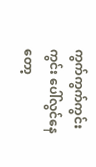ကွက်ကွက်ကွင်းကွင်း ပေါ်လွင်နေတော့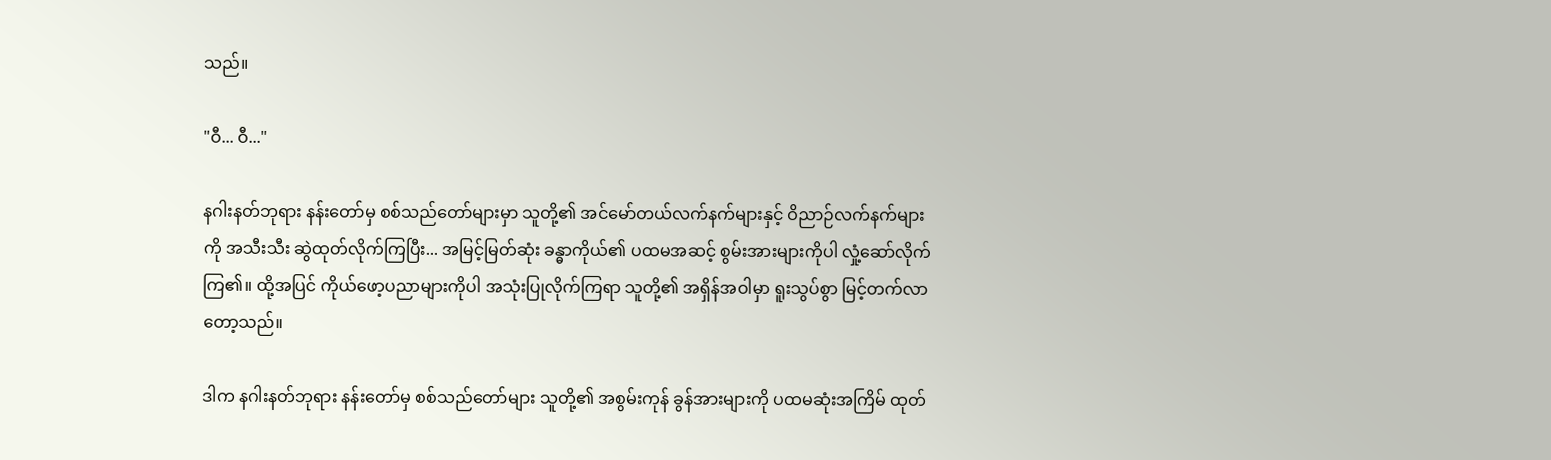သည်။

"ဝီ... ဝီ..."

နဂါးနတ်ဘုရား နန်းတော်မှ စစ်သည်တော်များမှာ သူတို့၏ အင်မော်တယ်လက်နက်များနှင့် ဝိညာဉ်လက်နက်များကို အသီးသီး ဆွဲထုတ်လိုက်ကြပြီး... အမြင့်မြတ်ဆုံး ခန္ဓာကိုယ်၏ ပထမအဆင့် စွမ်းအားများကိုပါ လှုံ့ဆော်လိုက်ကြ၏။ ထို့အပြင် ကိုယ်ဖော့ပညာများကိုပါ အသုံးပြုလိုက်ကြရာ သူတို့၏ အရှိန်အဝါမှာ ရူးသွပ်စွာ မြင့်တက်လာတော့သည်။

ဒါက နဂါးနတ်ဘုရား နန်းတော်မှ စစ်သည်တော်များ သူတို့၏ အစွမ်းကုန် ခွန်အားများကို ပထမဆုံးအကြိမ် ထုတ်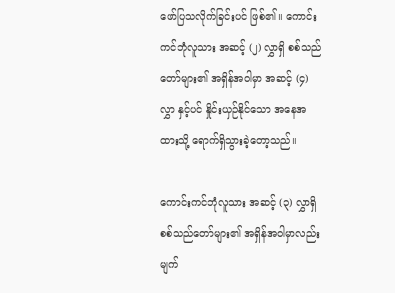ဖော်ပြသလိုက်ခြင်းပင် ဖြစ်၏။ ကောင်းကင်ဘုံလူသား အဆင့် (၂) လွှာရှိ စစ်သည်တော်များ၏ အရှိန်အဝါမှာ အဆင့် (၄) လွှာ နှင့်ပင် နှိုင်းယှဉ်နိုင်သော အနေအထားသို့ ရောက်ရှိသွားခဲ့တော့သည်။

ကောင်းကင်ဘုံလူသား အဆင့် (၃) လွှာရှိ စစ်သည်တော်များ၏ အရှိန်အဝါမှာလည်း မျက်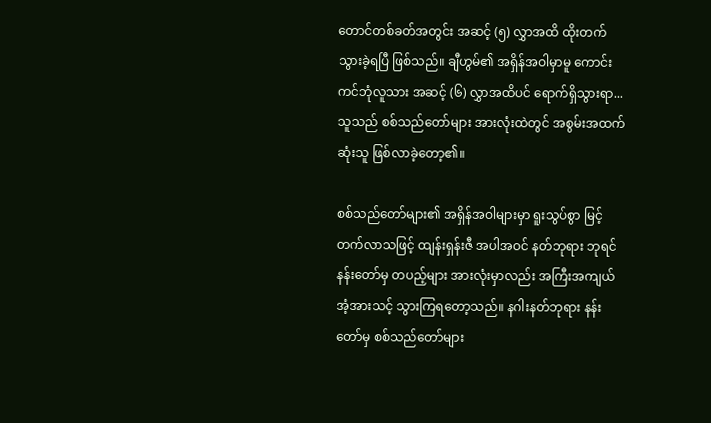တောင်တစ်ခတ်အတွင်း အဆင့် (၅) လွှာအထိ ထိုးတက်သွားခဲ့ရပြီ ဖြစ်သည်။ ချီဟွမ်၏ အရှိန်အဝါမှာမူ ကောင်းကင်ဘုံလူသား အဆင့် (၆) လွှာအထိပင် ရောက်ရှိသွားရာ... သူသည် စစ်သည်တော်များ အားလုံးထဲတွင် အစွမ်းအထက်ဆုံးသူ ဖြစ်လာခဲ့တော့၏။

စစ်သည်တော်များ၏ အရှိန်အဝါများမှာ ရူးသွပ်စွာ မြင့်တက်လာသဖြင့် ထျန်းရှန်းဇီ အပါအဝင် နတ်ဘုရား ဘုရင် နန်းတော်မှ တပည့်များ အားလုံးမှာလည်း အကြီးအကျယ် အံ့အားသင့် သွားကြရတော့သည်။ နဂါးနတ်ဘုရား နန်းတော်မှ စစ်သည်တော်များ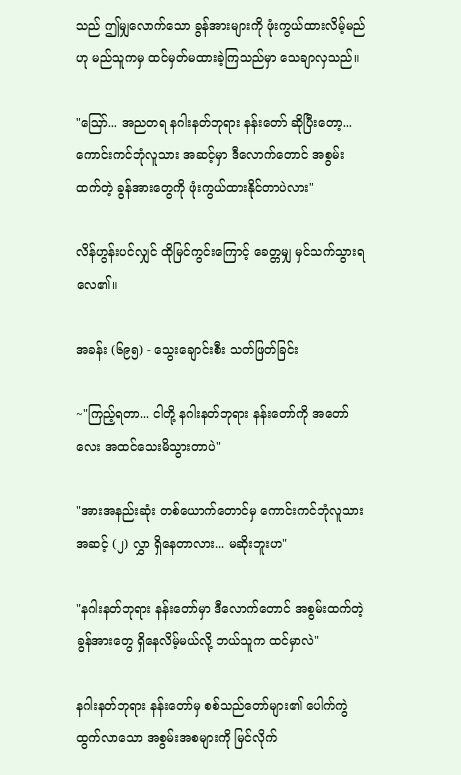သည် ဤမျှလောက်သော ခွန်အားများကို ဖုံးကွယ်ထားလိမ့်မည်ဟု မည်သူကမှ ထင်မှတ်မထားခဲ့ကြသည်မှာ သေချာလှသည်။

"ဪ... အညတရ နဂါးနတ်ဘုရား နန်းတော် ဆိုပြီးတော့... ကောင်းကင်ဘုံလူသား အဆင့်မှာ ဒီလောက်တောင် အစွမ်းထက်တဲ့ ခွန်အားတွေကို ဖုံးကွယ်ထားနိုင်တာပဲလား"

လိန်ဟွန်းပင်လျှင် ထိုမြင်ကွင်းကြောင့် ခေတ္တမျှ မှင်သက်သွားရလေ၏။

အခန်း (၆၉၅) - သွေးချောင်းစီး သတ်ဖြတ်ခြင်း

~"ကြည့်ရတာ... ငါတို့ နဂါးနတ်ဘုရား နန်းတော်ကို အတော်လေး အထင်သေးမိသွားတာပဲ"

"အားအနည်းဆုံး တစ်ယောက်တောင်မှ ကောင်းကင်ဘုံလူသား အဆင့် (၂) လွှာ ရှိနေတာလား... မဆိုးဘူးဟ"

"နဂါးနတ်ဘုရား နန်းတော်မှာ ဒီလောက်တောင် အစွမ်းထက်တဲ့ ခွန်အားတွေ ရှိနေလိမ့်မယ်လို့ ဘယ်သူက ထင်မှာလဲ"

နဂါးနတ်ဘုရား နန်းတော်မှ စစ်သည်တော်များ၏ ပေါက်ကွဲထွက်လာသော အစွမ်းအစများကို မြင်လိုက်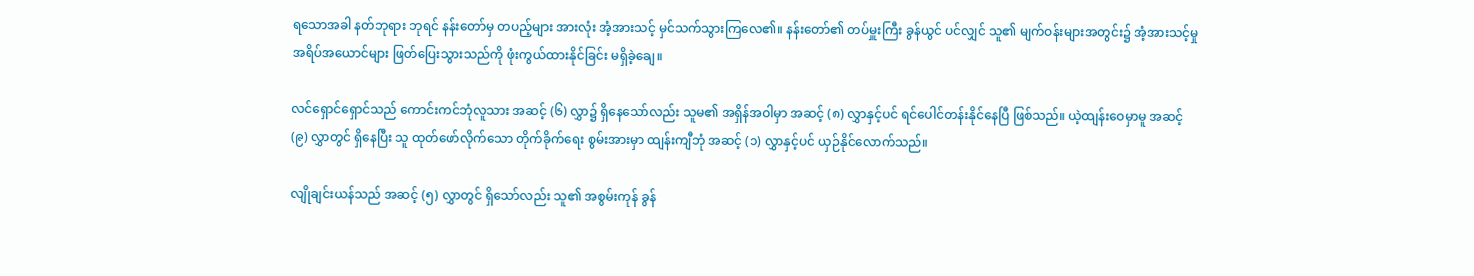ရသောအခါ နတ်ဘုရား ဘုရင် နန်းတော်မှ တပည့်များ အားလုံး အံ့အားသင့် မှင်သက်သွားကြလေ၏။ နန်းတော်၏ တပ်မှူးကြီး ခွန်ယွင် ပင်လျှင် သူ၏ မျက်ဝန်းများအတွင်း၌ အံ့အားသင့်မှု အရိပ်အယောင်များ ဖြတ်ပြေးသွားသည်ကို ဖုံးကွယ်ထားနိုင်ခြင်း မရှိခဲ့ချေ။

လင်ရှောင်ရှောင်သည် ကောင်းကင်ဘုံလူသား အဆင့် (၆) လွှာ၌ ရှိနေသော်လည်း သူမ၏ အရှိန်အဝါမှာ အဆင့် (၈) လွှာနှင့်ပင် ရင်ပေါင်တန်းနိုင်နေပြီ ဖြစ်သည်။ ယဲ့ထျန်းဝေမှာမူ အဆင့် (၉) လွှာတွင် ရှိနေပြီး သူ ထုတ်ဖော်လိုက်သော တိုက်ခိုက်ရေး စွမ်းအားမှာ ထျန်းကျီဘုံ အဆင့် (၁) လွှာနှင့်ပင် ယှဉ်နိုင်လောက်သည်။

လျိုချင်းယန်သည် အဆင့် (၅) လွှာတွင် ရှိသော်လည်း သူ၏ အစွမ်းကုန် ခွန်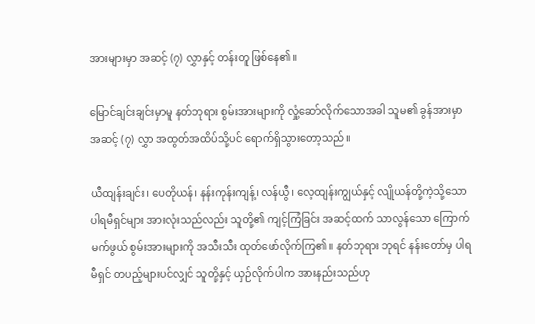အားများမှာ အဆင့် (၇) လွှာနှင့် တန်းတူ ဖြစ်နေ၏။

မြောင်ချင်းချင်းမှာမူ နတ်ဘုရား စွမ်းအားများကို လှုံ့ဆော်လိုက်သောအခါ သူမ၏ ခွန်အားမှာ အဆင့် (၇) လွှာ အထွတ်အထိပ်သို့ပင် ရောက်ရှိသွားတော့သည်။

ယီထျန်းချင်း၊ ပေတိုယန်၊ နန်းကုန်းကျန့်၊ လန်ယွီ၊‌ လေ့ထျန်းကျွယ်နှင့် လျိုယန်တို့ကဲ့သို့သော ပါရမီရှင်များ အားလုံးသည်လည်း သူတို့၏ ကျင့်ကြံခြင်း အဆင့်ထက် သာလွန်သော ကြောက်မက်ဖွယ် စွမ်းအားများကို အသီးသီး ထုတ်ဖော်လိုက်ကြ၏။ နတ်ဘုရား ဘုရင် နန်းတော်မှ ပါရမီရှင် တပည့်များပင်လျှင် သူတို့နှင့် ယှဉ်လိုက်ပါက အားနည်းသည်ဟု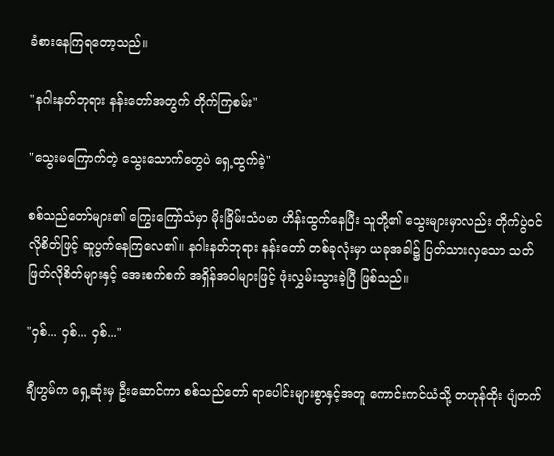ခံစားနေကြရတော့သည်။

"နဂါးနတ်ဘုရား နန်းတော်အတွက် တိုက်ကြစမ်း"

"သွေးမကြောက်တဲ့ သွေးသောက်တွေပဲ ရှေ့ထွက်ခဲ့"

စစ်သည်တော်များ၏ ကြွေးကြော်သံမှာ မိုးခြိမ်းသံပမာ ဟိန်းထွက်နေပြီး သူတို့၏ သွေးများမှာလည်း တိုက်ပွဲဝင်လိုစိတ်ဖြင့် ဆူပွက်နေကြလေ၏။ နဂါးနတ်ဘုရား နန်းတော် တစ်ခုလုံးမှာ ယခုအခါ၌ ပြတ်သားလှသော သတ်ဖြတ်လိုစိတ်များနှင့် အေးစက်စက် အရှိန်အဝါများဖြင့် ဖုံးလွှမ်းသွားခဲ့ပြီ ဖြစ်သည်။

"ဝှစ်... ဝှစ်... ဝှစ်..."

ချီဟွမ်က ရှေ့ဆုံးမှ ဦးဆောင်ကာ စစ်သည်တော် ရာပေါင်းများစွာနှင့်အတူ ကောင်းကင်ယံသို့ တဟုန်ထိုး ပျံတက်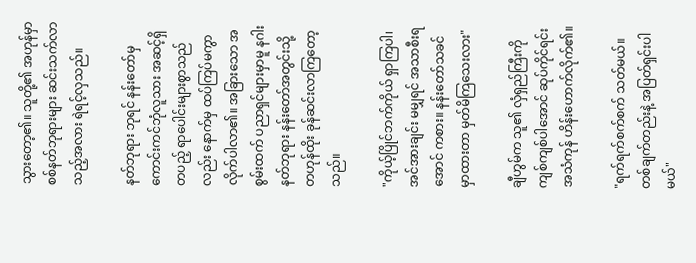သွားတော့၏။ သူတို့၏ အဟုန်မှာ စစ်နတ်ဘုရားများ ဆင်းသက်လာသည့်အလား ရဲရင့်လှသည်။

နတ်ဘုရား ဘုရင် နန်းတော်မှ ကောင်းကင်ဘုံလူသား အဆင့်ရှိ တပည့် ရာပေါင်းများစွာသည်လည်း နောက်မှ ထပ်ကြပ်မကွာ လိုက်ပါလာ၏။ အခြားသော အစွမ်းထက် ပညာရှင်များမှာမူ နဂါးနတ်ဘုရား နန်းတော်အတွင်းသို့ တဟုန်ထိုး ခုန်ဆင်းလာကြတော့သည်။

"ကိုယ့်ပြိုင်ဘက်ကိုယ် ရှာကြပါ၊ အင်အားချင်း မမျှရင် အသာစီးရအောင် ကစား။ နန်းတော်သခင် မှာထားတာ မှတ်မိကြသေးလား"

ချီဟွမ်က သူ၏ လှံရှည်ကြီးကို ကျစ်ကျစ်ပါအောင် ဆုပ်ကိုင်ရင်း အသံကုန် ဟိန်းဟောက်လိုက်၏။

"ရက်ရက်စက်စက် သတ်မယ်။ တစ်ချက်တည်းနဲ့ အပြတ်ရှင်းပါမယ်"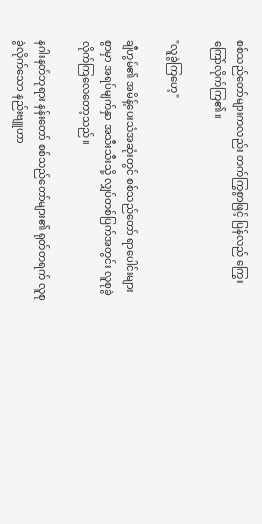စစ်သည်တော်များကလည်း တက်ကြွစွာဖြင့် ပြန်လည် ကြွေးကြော်လိုက်ကြ၏။

"လူခွဲကြဟေ့"

ချီဟွမ်၏ အမိန့်ပေးသံအဆုံးတွင် စစ်သည်တော် ရာပေါင်းများစွာမှာ အရပ်မျက်နှာ အသီးသီးသို့ လျှပ်တစ်ပြက်အတွင်း လူစုခွဲလိုက်ကြလေတော့သည်။

နဂါးနတ်ဘုရား နန်းတော် စစ်သည်တော်များ၏ ရုတ်တရက် လူစုခွဲလိုက်သော နည်းဗျူဟာ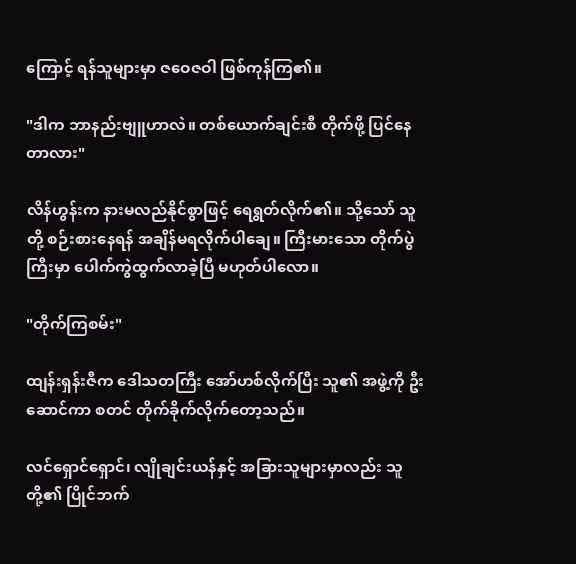ကြောင့် ရန်သူများမှာ ဇဝေဇဝါ ဖြစ်ကုန်ကြ၏။

"ဒါက ဘာနည်းဗျူဟာလဲ။ တစ်ယောက်ချင်းစီ တိုက်ဖို့ ပြင်နေတာလား"

လိန်ဟွန်းက နားမလည်နိုင်စွာဖြင့် ရေရွတ်လိုက်၏။ သို့သော် သူတို့ စဉ်းစားနေရန် အချိန်မရလိုက်ပါချေ။ ကြီးမားသော တိုက်ပွဲကြီးမှာ ပေါက်ကွဲထွက်လာခဲ့ပြီ မဟုတ်ပါလော။

"တိုက်ကြစမ်း"

ထျန်းရှန်းဇီက ဒေါသတကြီး အော်ဟစ်လိုက်ပြီး သူ၏ အဖွဲ့ကို ဦးဆောင်ကာ စတင် တိုက်ခိုက်လိုက်တော့သည်။

လင်ရှောင်ရှောင်၊ လျိုချင်းယန်နှင့် အခြားသူများမှာလည်း သူတို့၏ ပြိုင်ဘက်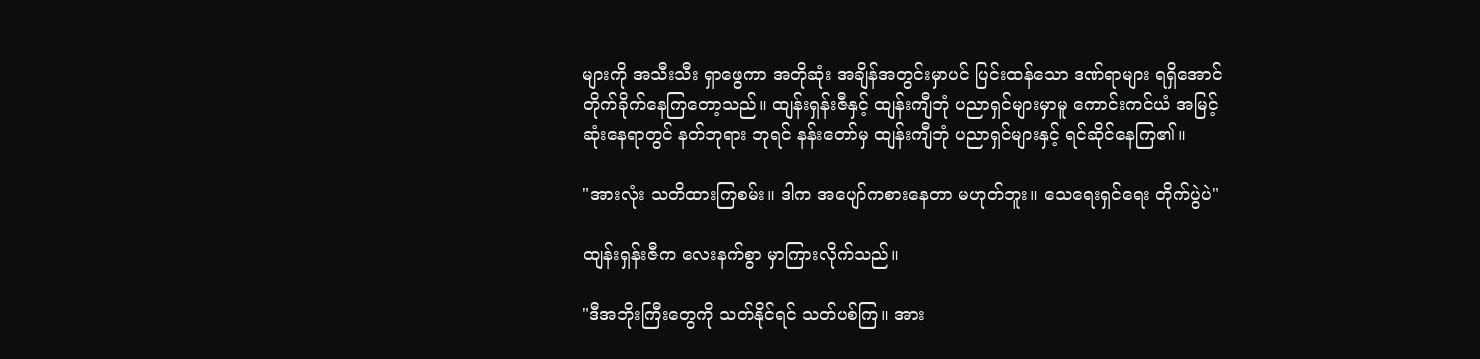များကို အသီးသီး ရှာဖွေကာ အတိုဆုံး အချိန်အတွင်းမှာပင် ပြင်းထန်သော ဒဏ်ရာများ ရရှိအောင် တိုက်ခိုက်နေကြတော့သည်။ ထျန်းရှန်းဇီနှင့် ထျန်းကျီဘုံ ပညာရှင်များမှာမူ ကောင်းကင်ယံ အမြင့်ဆုံးနေရာတွင် နတ်ဘုရား ဘုရင် နန်းတော်မှ ထျန်းကျီဘုံ ပညာရှင်များနှင့် ရင်ဆိုင်နေကြ၏။

"အားလုံး သတိထားကြစမ်း။ ဒါက အပျော်ကစားနေတာ မဟုတ်ဘူး။ သေရေးရှင်ရေး တိုက်ပွဲပဲ"

ထျန်းရှန်းဇီက လေးနက်စွာ မှာကြားလိုက်သည်။

"ဒီအဘိုးကြီးတွေကို သတ်နိုင်ရင် သတ်ပစ်ကြ။ အား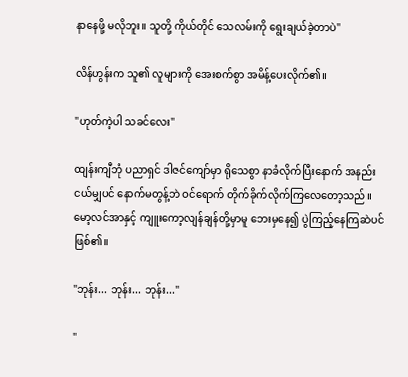နာနေဖို့ မလိုဘူး။ သူတို့ ကိုယ်တိုင် သေလမ်းကို ရွေးချယ်ခဲ့တာပဲ"

လိန်ဟွန်းက သူ၏ လူများကို အေးစက်စွာ အမိန့်ပေးလိုက်၏။

"ဟုတ်ကဲ့ပါ သခင်လေး"

ထျန်းကျီဘုံ ပညာရှင် ဒါဇင်ကျော်မှာ ရိုသေစွာ နာခံလိုက်ပြီးနောက် အနည်းငယ်မျှပင် နောက်မတွန့်ဘဲ ဝင်ရောက် တိုက်ခိုက်လိုက်ကြလေတော့သည်။ မော့လင်အာနှင့် ကျူးကော့လျန်ချန်တို့မှာမူ ဘေးမှနေ၍ ပွဲကြည့်နေကြဆဲပင် ဖြစ်၏။

"ဘုန်း... ဘုန်း... ဘုန်း..."

"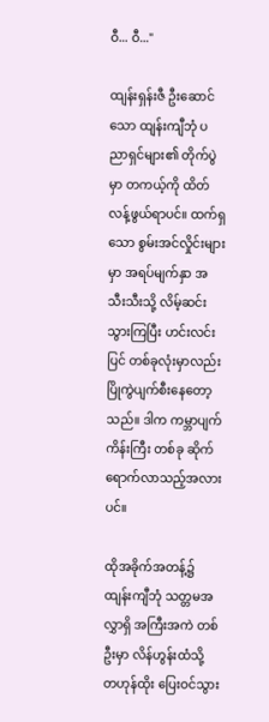ဝီ... ဝီ..."

ထျန်းရှန်းဇီ ဦးဆောင်သော ထျန်းကျီဘုံ ပညာရှင်များ၏ တိုက်ပွဲမှာ တကယ့်ကို ထိတ်လန့်ဖွယ်ရာပင်။ ထက်ရှသော စွမ်းအင်လှိုင်းများမှာ အရပ်မျက်နှာ အသီးသီးသို့ လိမ့်ဆင်းသွားကြပြီး ဟင်းလင်းပြင် တစ်ခုလုံးမှာလည်း ပြိုကွဲပျက်စီးနေတော့သည်။ ဒါက ကမ္ဘာပျက်ကိန်းကြီး တစ်ခု ဆိုက်ရောက်လာသည့်အလားပင်။

ထိုအခိုက်အတန့်၌ ထျန်းကျီဘုံ သတ္တမအလွှာရှိ အကြီးအကဲ တစ်ဦးမှာ လိန်ဟွန်းထံသို့ တဟုန်ထိုး ပြေးဝင်သွား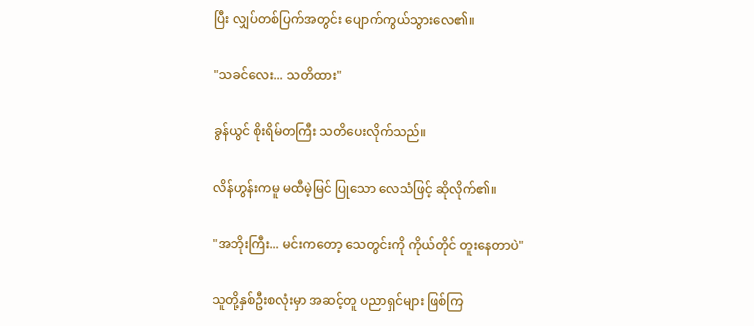ပြီး လျှပ်တစ်ပြက်အတွင်း ပျောက်ကွယ်သွားလေ၏။

"သခင်လေး... သတိထား"

ခွန်ယွင် စိုးရိမ်တကြီး သတိပေးလိုက်သည်။

လိန်ဟွန်းကမူ မထီမဲ့မြင် ပြုသော လေသံဖြင့် ဆိုလိုက်၏။

"အဘိုးကြီး... မင်းကတော့ သေတွင်းကို ကိုယ်တိုင် တူးနေတာပဲ"

သူတို့နှစ်ဦးစလုံးမှာ အဆင့်တူ ပညာရှင်များ ဖြစ်ကြ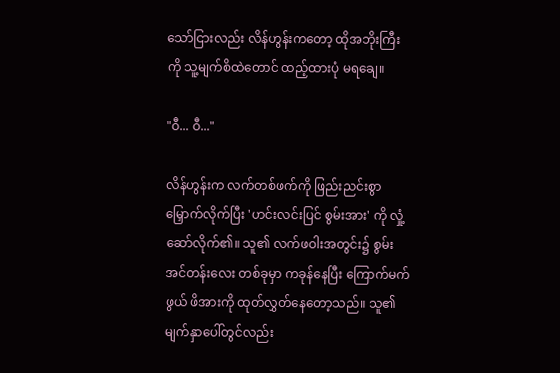သော်ငြားလည်း လိန်ဟွန်းကတော့ ထိုအဘိုးကြီးကို သူ့မျက်စိထဲတောင် ထည့်ထားပုံ မရချေ။

"ဝီ... ဝီ..."

လိန်ဟွန်းက လက်တစ်ဖက်ကို ဖြည်းညင်းစွာ မြှောက်လိုက်ပြီး 'ဟင်းလင်းပြင် စွမ်းအား' ကို လှုံ့ဆော်လိုက်၏။ သူ၏ လက်ဖဝါးအတွင်း၌ စွမ်းအင်တန်းလေး တစ်ခုမှာ ကခုန်နေပြီး ကြောက်မက်ဖွယ် ဖိအားကို ထုတ်လွှတ်နေတော့သည်။ သူ၏ မျက်နှာပေါ်တွင်လည်း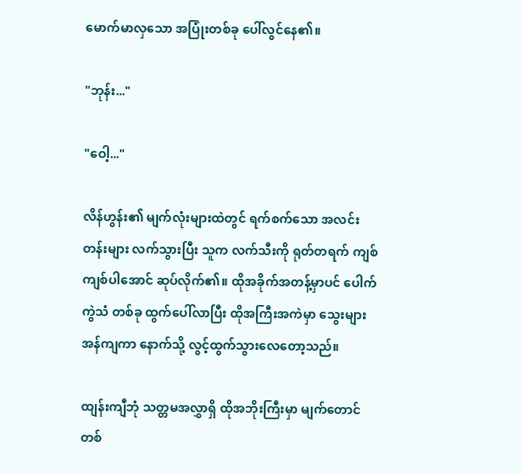မောက်မာလှသော အပြုံးတစ်ခု ပေါ်လွင်နေ၏။

"ဘုန်း..."

"ဝေါ့..."

လိန်ဟွန်း၏ မျက်လုံးများထဲတွင် ရက်စက်သော အလင်းတန်းများ လက်သွားပြီး သူက လက်သီးကို ရုတ်တရက် ကျစ်ကျစ်ပါအောင် ဆုပ်လိုက်၏။ ထိုအခိုက်အတန့်မှာပင် ပေါက်ကွဲသံ တစ်ခု ထွက်ပေါ်လာပြီး ထိုအကြီးအကဲမှာ သွေးများ အန်ကျကာ နောက်သို့ လွင့်ထွက်သွားလေတော့သည်။

ထျန်းကျီဘုံ သတ္တမအလွှာရှိ ထိုအဘိုးကြီးမှာ မျက်တောင်တစ်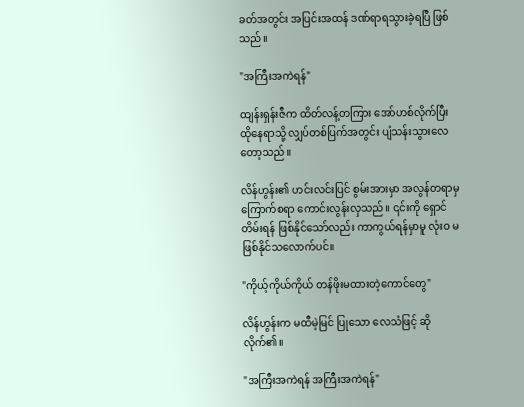ခတ်အတွင်း အပြင်းအထန် ဒဏ်ရာရသွားခဲ့ရပြီ ဖြစ်သည်။

"အကြီးအကဲရန်"

ထျန်းရှန်းဇီက ထိတ်လန့်တကြား အော်ဟစ်လိုက်ပြီး ထိုနေရာသို့ လျှပ်တစ်ပြက်အတွင်း ပျံသန်းသွားလေတော့သည်။

လိန်ဟွန်း၏ ဟင်းလင်းပြင် စွမ်းအားမှာ အလွန်တရာမှ ကြောက်စရာ ကောင်းလွန်းလှသည်။ ၎င်းကို ရှောင်တိမ်းရန် ဖြစ်နိုင်သော်လည်း ကာကွယ်ရန်မှာမူ လုံးဝ မဖြစ်နိုင်သလောက်ပင်။

"ကိုယ့်ကိုယ်ကိုယ် တန်ဖိုးမထားတဲ့ကောင်တွေ"

လိန်ဟွန်းက မထီမဲ့မြင် ပြုသော လေသံဖြင့် ဆိုလိုက်၏။

"အကြီးအကဲရန် အကြီးအကဲရန်"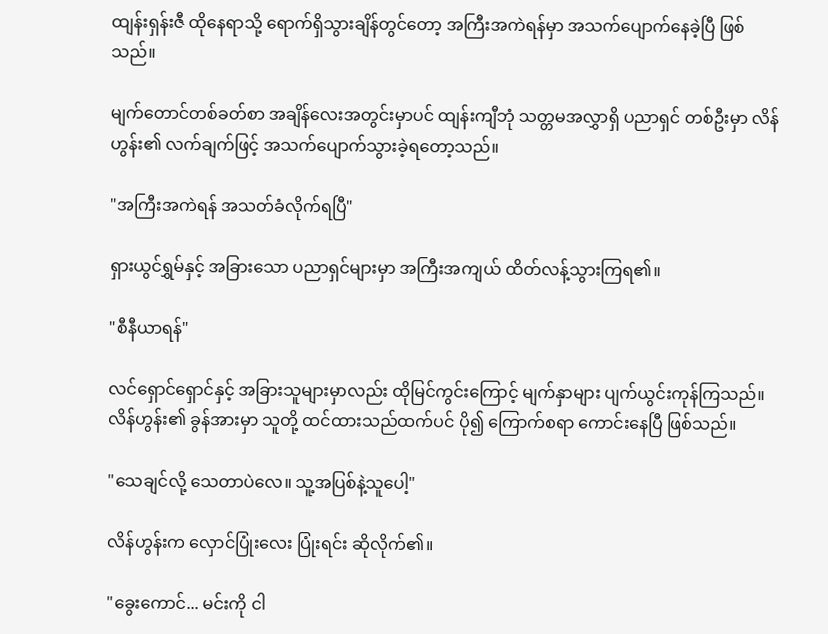ထျန်းရှန်းဇီ ထိုနေရာသို့ ရောက်ရှိသွားချိန်တွင်တော့ အကြီးအကဲရန်မှာ အသက်ပျောက်နေခဲ့ပြီ ဖြစ်သည်။

မျက်တောင်တစ်ခတ်စာ အချိန်လေးအတွင်းမှာပင် ထျန်းကျီဘုံ သတ္တမအလွှာရှိ ပညာရှင် တစ်ဦးမှာ လိန်ဟွန်း၏ လက်ချက်ဖြင့် အသက်ပျောက်သွားခဲ့ရတော့သည်။

"အကြီးအကဲရန် အသတ်ခံလိုက်ရပြီ"

ရှားယွင်ရွှမ်နှင့် အခြားသော ပညာရှင်များမှာ အကြီးအကျယ် ထိတ်လန့်သွားကြရ၏။

"စီနီယာရန်"

လင်ရှောင်ရှောင်နှင့် အခြားသူများမှာလည်း ထိုမြင်ကွင်းကြောင့် မျက်နှာများ ပျက်ယွင်းကုန်ကြသည်။ လိန်ဟွန်း၏ ခွန်အားမှာ သူတို့ ထင်ထားသည်ထက်ပင် ပို၍ ကြောက်စရာ ကောင်းနေပြီ ဖြစ်သည်။

"သေချင်လို့ သေတာပဲလေ။ သူ့အပြစ်နဲ့သူပေါ့"

လိန်ဟွန်းက လှောင်ပြုံးလေး ပြုံးရင်း ဆိုလိုက်၏။

"ခွေးကောင်... မင်းကို ငါ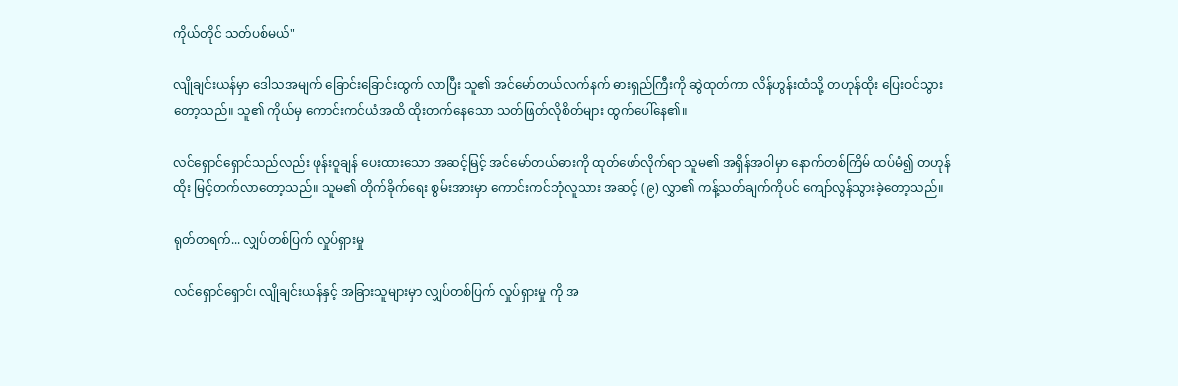ကိုယ်တိုင် သတ်ပစ်မယ်"

လျိုချင်းယန်မှာ ဒေါသအမျက် ခြောင်းခြောင်းထွက် လာပြီး သူ၏ အင်မော်တယ်လက်နက် ဓားရှည်ကြီးကို ဆွဲထုတ်ကာ လိန်ဟွန်းထံသို့ တဟုန်ထိုး ပြေးဝင်သွားတော့သည်။ သူ၏ ကိုယ်မှ ကောင်းကင်ယံအထိ ထိုးတက်နေသော သတ်ဖြတ်လိုစိတ်များ ထွက်ပေါ်နေ၏။

လင်ရှောင်ရှောင်သည်လည်း ဖုန်းဝူချန် ပေးထားသော အဆင့်မြင့် အင်မော်တယ်ဓားကို ထုတ်ဖော်လိုက်ရာ သူမ၏ အရှိန်အဝါမှာ နောက်တစ်ကြိမ် ထပ်မံ၍ တဟုန်ထိုး မြင့်တက်လာတော့သည်။ သူမ၏ တိုက်ခိုက်ရေး စွမ်းအားမှာ ကောင်းကင်ဘုံလူသား အဆင့် (၉) လွှာ၏ ကန့်သတ်ချက်ကိုပင် ကျော်လွန်သွားခဲ့တော့သည်။

ရုတ်တရက်... လျှပ်တစ်ပြက် လှုပ်ရှားမှု

လင်ရှောင်ရှောင်၊ လျိုချင်းယန်နှင့် အခြားသူများမှာ လျှပ်တစ်ပြက် လှုပ်ရှားမှု ကို အ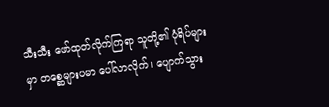သီးသီး ဖော်ထုတ်လိုက်ကြရာ သူတို့၏ ပုံရိပ်များမှာ တစ္ဆေများပမာ ပေါ်လာလိုက်၊ ပျောက်သွား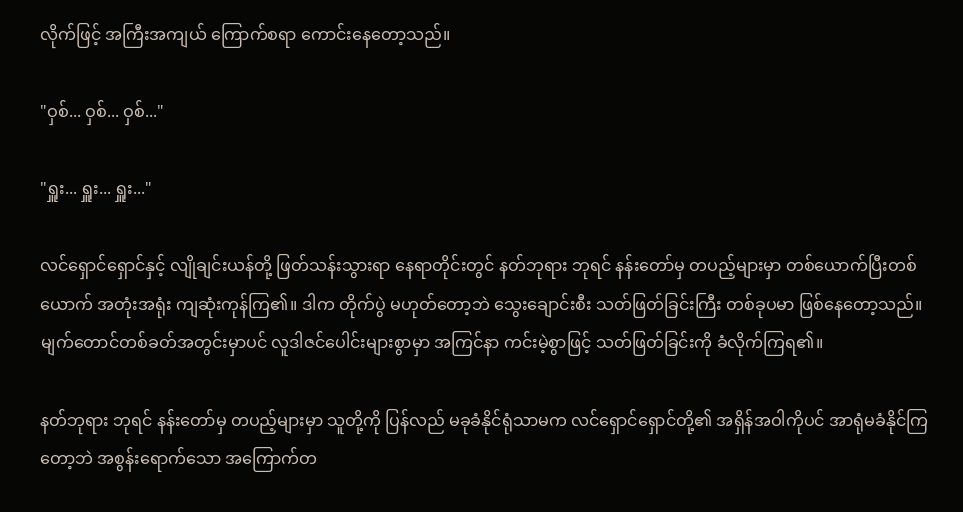လိုက်ဖြင့် အကြီးအကျယ် ကြောက်စရာ ကောင်းနေတော့သည်။

"ဝှစ်... ဝှစ်... ဝှစ်..."

"ရှူး... ရှူး... ရှူး..."

လင်ရှောင်ရှောင်နှင့် လျိုချင်းယန်တို့ ဖြတ်သန်းသွားရာ နေရာတိုင်းတွင် နတ်ဘုရား ဘုရင် နန်းတော်မှ တပည့်များမှာ တစ်ယောက်ပြီးတစ်ယောက် အတုံးအရုံး ကျဆုံးကုန်ကြ၏။ ဒါက တိုက်ပွဲ မဟုတ်တော့ဘဲ သွေးချောင်းစီး သတ်ဖြတ်ခြင်းကြီး တစ်ခုပမာ ဖြစ်နေတော့သည်။ မျက်တောင်တစ်ခတ်အတွင်းမှာပင် လူဒါဇင်ပေါင်းများစွာမှာ အကြင်နာ ကင်းမဲ့စွာဖြင့် သတ်ဖြတ်ခြင်းကို ခံလိုက်ကြရ၏။

နတ်ဘုရား ဘုရင် နန်းတော်မှ တပည့်များမှာ သူတို့ကို ပြန်လည် မခုခံနိုင်ရုံသာမက လင်ရှောင်ရှောင်တို့၏ အရှိန်အဝါကိုပင် အာရုံမခံနိုင်ကြတော့ဘဲ အစွန်းရောက်သော အကြောက်တ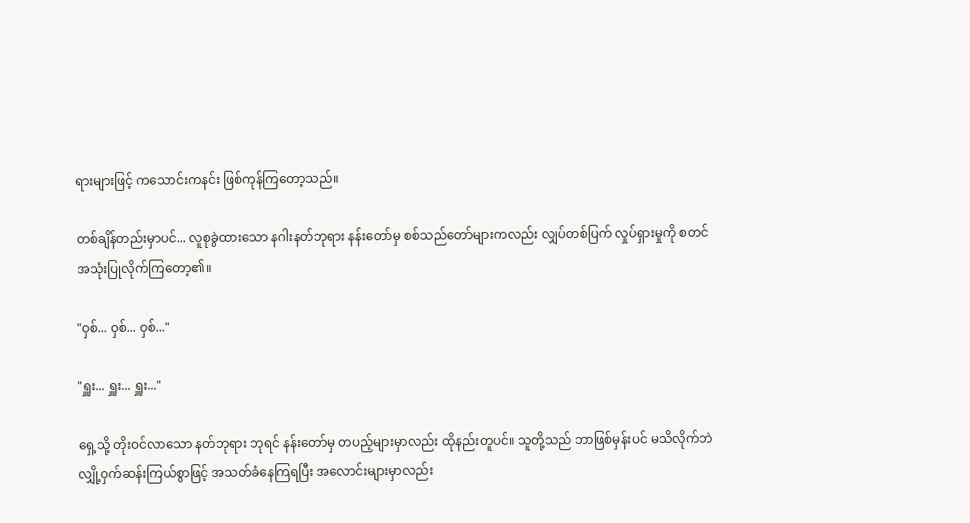ရားများဖြင့် ကသောင်းကနင်း ဖြစ်ကုန်ကြတော့သည်။

တစ်ချိန်တည်းမှာပင်... လူစုခွဲထားသော နဂါးနတ်ဘုရား နန်းတော်မှ စစ်သည်တော်များကလည်း လျှပ်တစ်ပြက် လှုပ်ရှားမှုကို စတင် အသုံးပြုလိုက်ကြတော့၏။

"ဝှစ်... ဝှစ်... ဝှစ်..."

"ရှူး... ရှူး... ရှူး..."

ရှေ့သို့ တိုးဝင်လာသော နတ်ဘုရား ဘုရင် နန်းတော်မှ တပည့်များမှာလည်း ထိုနည်းတူပင်။ သူတို့သည် ဘာဖြစ်မှန်းပင် မသိလိုက်ဘဲ လျှို့ဝှက်ဆန်းကြယ်စွာဖြင့် အသတ်ခံနေကြရပြီး အလောင်းများမှာလည်း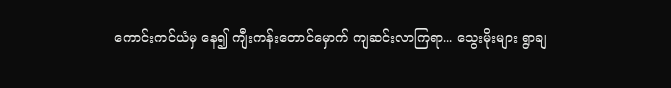ကောင်းကင်ယံမှ နေ၍ ကျီးကန်းတောင်မှောက် ကျဆင်းလာကြရာ... သွေးမိုးများ ရွာချ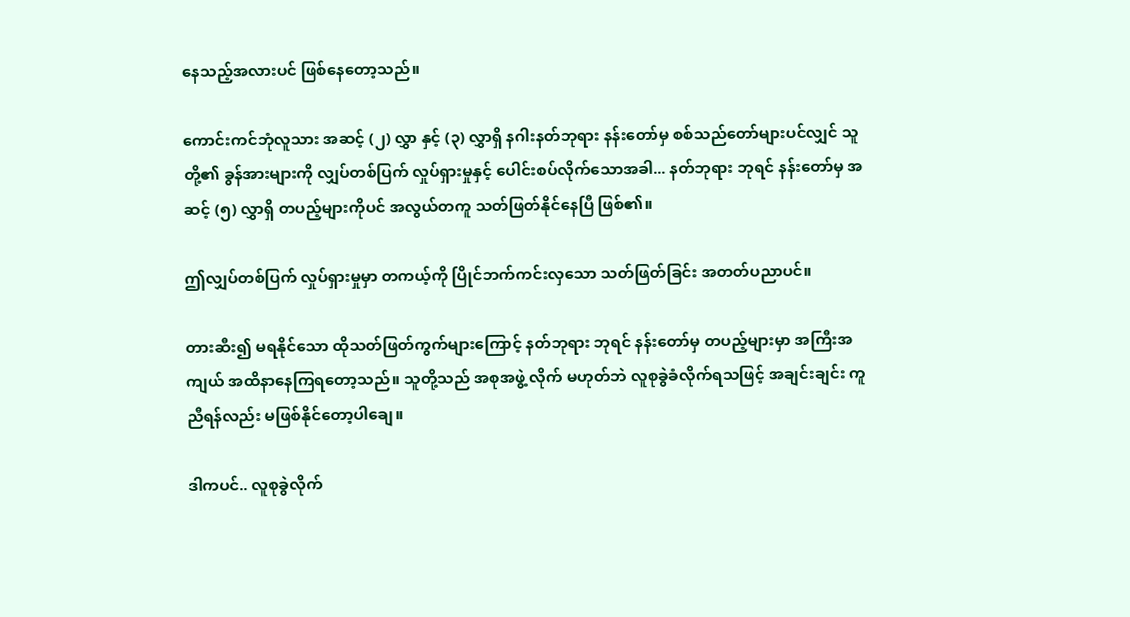နေသည့်အလားပင် ဖြစ်နေတော့သည်။

ကောင်းကင်ဘုံလူသား အဆင့် (၂) လွှာ နှင့် (၃) လွှာရှိ နဂါးနတ်ဘုရား နန်းတော်မှ စစ်သည်တော်များပင်လျှင် သူတို့၏ ခွန်အားများကို လျှပ်တစ်ပြက် လှုပ်ရှားမှုနှင့် ပေါင်းစပ်လိုက်သောအခါ... နတ်ဘုရား ဘုရင် နန်းတော်မှ အဆင့် (၅) လွှာရှိ တပည့်များကိုပင် အလွယ်တကူ သတ်ဖြတ်နိုင်နေပြီ ဖြစ်၏။

ဤလျှပ်တစ်ပြက် လှုပ်ရှားမှုမှာ တကယ့်ကို ပြိုင်ဘက်ကင်းလှသော သတ်ဖြတ်ခြင်း အတတ်ပညာပင်။

တားဆီး၍ မရနိုင်သော ထိုသတ်ဖြတ်ကွက်များကြောင့် နတ်ဘုရား ဘုရင် နန်းတော်မှ တပည့်များမှာ အကြီးအကျယ် အထိနာနေကြရတော့သည်။ သူတို့သည် အစုအဖွဲ့ လိုက် မဟုတ်ဘဲ လူစုခွဲခံလိုက်ရသဖြင့် အချင်းချင်း ကူညီရန်လည်း မဖြစ်နိုင်တော့ပါချေ။

ဒါကပင်.. လူစုခွဲလိုက်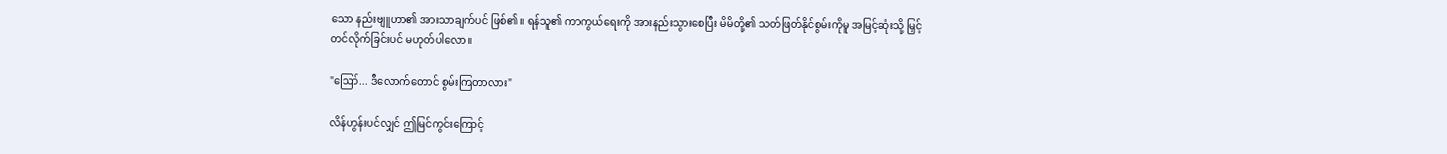သော နည်းဗျူဟာ၏ အားသာချက်ပင် ဖြစ်၏။ ရန်သူ၏ ကာကွယ်ရေးကို အားနည်းသွားစေပြီး မိမိတို့၏ သတ်ဖြတ်နိုင်စွမ်းကိုမူ အမြင့်ဆုံးသို့ မြှင့်တင်လိုက်ခြင်းပင် မဟုတ်ပါလော။

"ဪ... ဒီလောက်တောင် စွမ်းကြတာလား"

လိန်ဟွန်းပင်လျှင် ဤမြင်ကွင်းကြောင့်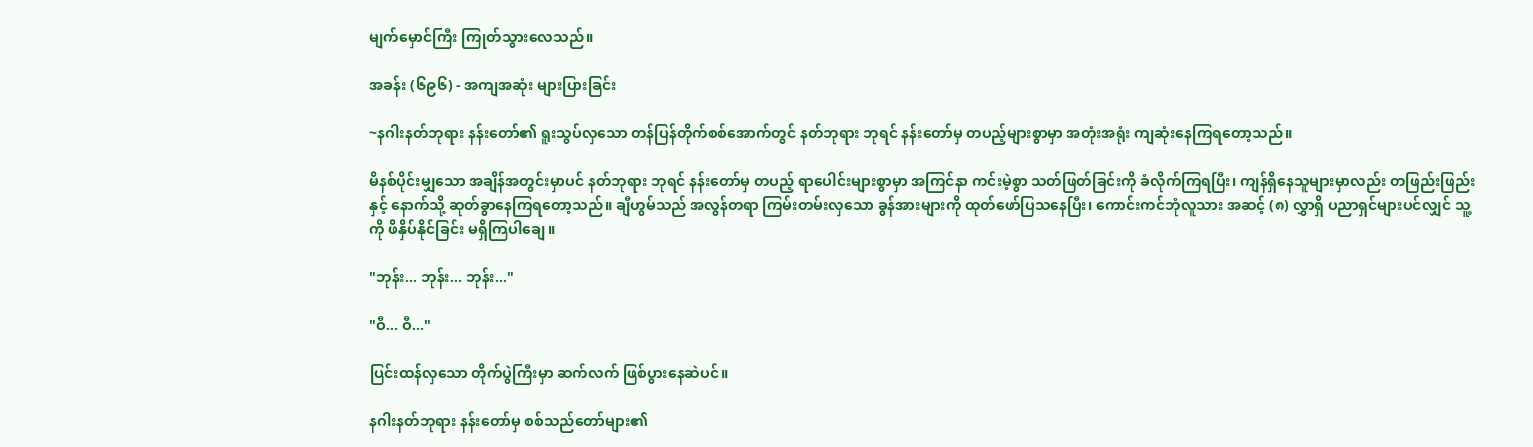မျက်မှောင်ကြီး ကြုတ်သွားလေသည်။

အခန်း (၆၉၆) - အကျအဆုံး များပြားခြင်း

~နဂါးနတ်ဘုရား နန်းတော်၏ ရူးသွပ်လှသော တန်ပြန်တိုက်စစ်အောက်တွင် နတ်ဘုရား ဘုရင် နန်းတော်မှ တပည့်များစွာမှာ အတုံးအရုံး ကျဆုံးနေကြရတော့သည်။

မိနစ်ပိုင်းမျှသော အချိန်အတွင်းမှာပင် နတ်ဘုရား ဘုရင် နန်းတော်မှ တပည့် ရာပေါင်းများစွာမှာ အကြင်နာ ကင်းမဲ့စွာ သတ်ဖြတ်ခြင်းကို ခံလိုက်ကြရပြီး၊ ကျန်ရှိနေသူများမှာလည်း တဖြည်းဖြည်းနှင့် နောက်သို့ ဆုတ်ခွာနေကြရတော့သည်။ ချီဟွမ်သည် အလွန်တရာ ကြမ်းတမ်းလှသော ခွန်အားများကို ထုတ်ဖော်ပြသနေပြီး၊ ကောင်းကင်ဘုံလူသား အဆင့် (၈) လွှာရှိ ပညာရှင်များပင်လျှင် သူ့ကို ဖိနှိပ်နိုင်ခြင်း မရှိကြပါချေ။

"ဘုန်း... ဘုန်း... ဘုန်း..."

"ဝီ... ဝီ..."

ပြင်းထန်လှသော တိုက်ပွဲကြီးမှာ ဆက်လက် ဖြစ်ပွားနေဆဲပင်။

နဂါးနတ်ဘုရား နန်းတော်မှ စစ်သည်တော်များ၏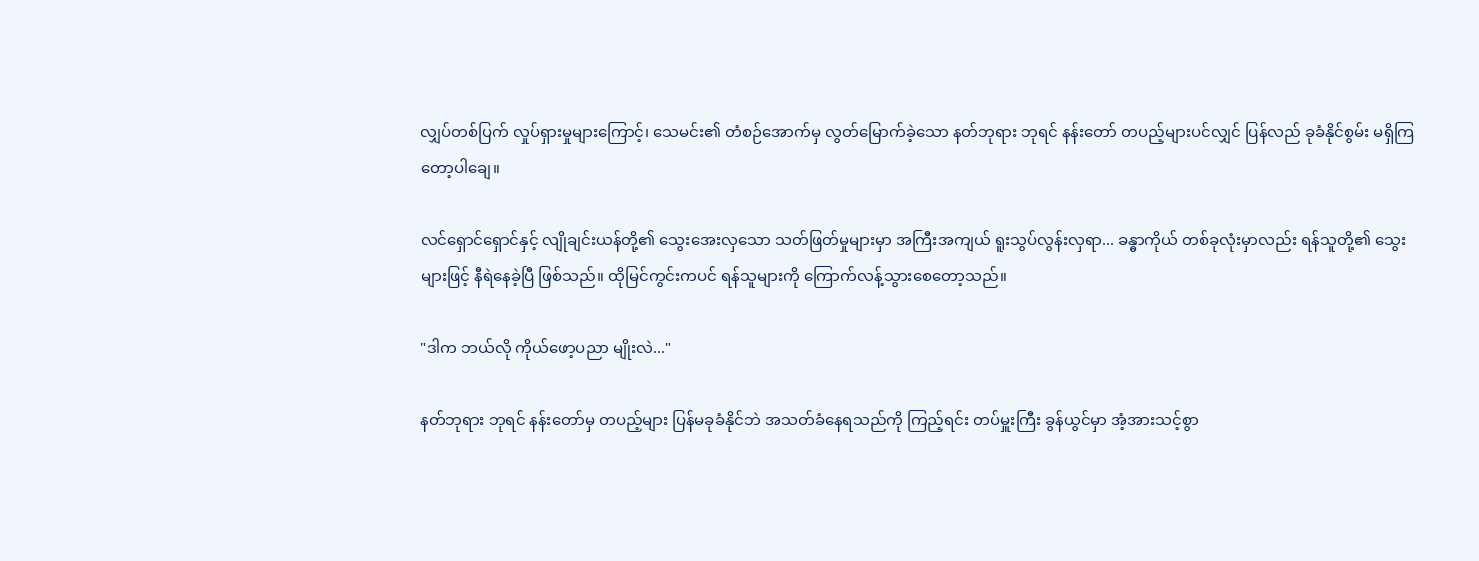လျှပ်တစ်ပြက် လှုပ်ရှားမှုများကြောင့်၊ သေမင်း၏ တံစဉ်အောက်မှ လွတ်မြောက်ခဲ့သော နတ်ဘုရား ဘုရင် နန်းတော် တပည့်များပင်လျှင် ပြန်လည် ခုခံနိုင်စွမ်း မရှိကြတော့ပါချေ။

လင်ရှောင်ရှောင်နှင့် လျိုချင်းယန်တို့၏ သွေးအေးလှသော သတ်ဖြတ်မှုများမှာ အကြီးအကျယ် ရူးသွပ်လွန်းလှရာ... ခန္ဓာကိုယ် တစ်ခုလုံးမှာလည်း ရန်သူတို့၏ သွေးများဖြင့် နီရဲနေခဲ့ပြီ ဖြစ်သည်။ ထိုမြင်ကွင်းကပင် ရန်သူများကို ကြောက်လန့်သွားစေတော့သည်။

"ဒါက ဘယ်လို ကိုယ်ဖော့ပညာ မျိုးလဲ..."

နတ်ဘုရား ဘုရင် နန်းတော်မှ တပည့်များ ပြန်မခုခံနိုင်ဘဲ အသတ်ခံနေရသည်ကို ကြည့်ရင်း တပ်မှူးကြီး ခွန်ယွင်မှာ အံ့အားသင့်စွာ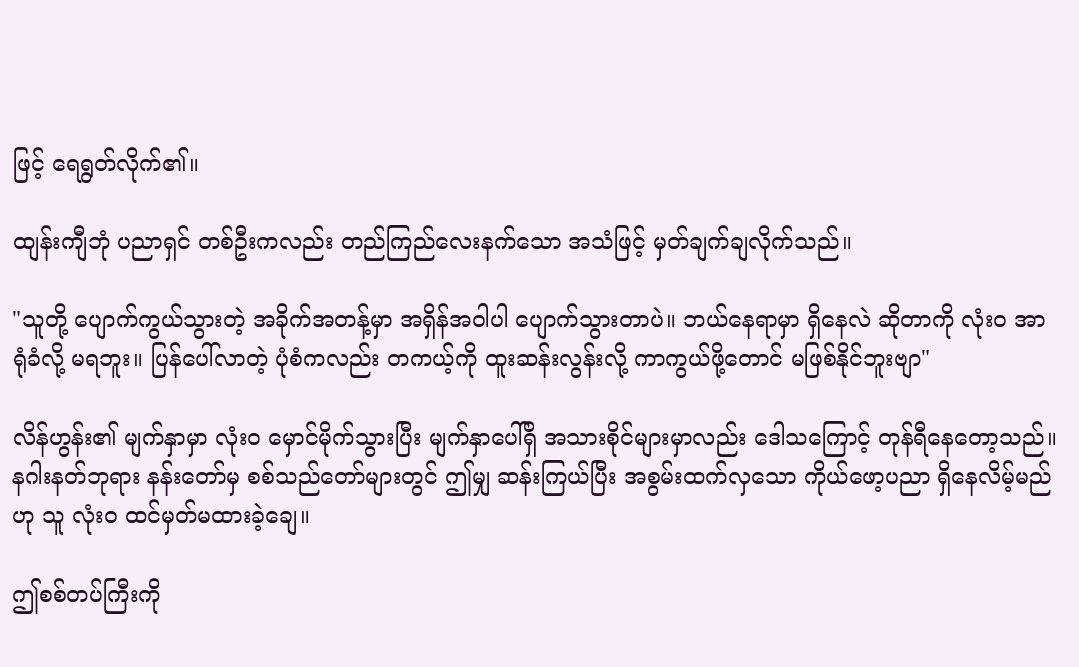ဖြင့် ရေရွတ်လိုက်၏။

ထျန်းကျီဘုံ ပညာရှင် တစ်ဦးကလည်း တည်ကြည်လေးနက်သော အသံဖြင့် မှတ်ချက်ချလိုက်သည်။

"သူတို့ ပျောက်ကွယ်သွားတဲ့ အခိုက်အတန့်မှာ အရှိန်အဝါပါ ပျောက်သွားတာပဲ။ ဘယ်နေရာမှာ ရှိနေလဲ ဆိုတာကို လုံးဝ အာရုံခံလို့ မရဘူး။ ပြန်ပေါ်လာတဲ့ ပုံစံကလည်း တကယ့်ကို ထူးဆန်းလွန်းလို့ ကာကွယ်ဖို့တောင် မဖြစ်နိုင်ဘူးဗျာ"

လိန်ဟွန်း၏ မျက်နှာမှာ လုံးဝ မှောင်မိုက်သွားပြီး မျက်နှာပေါ်ရှိ အသားစိုင်များမှာလည်း ဒေါသကြောင့် တုန်ရီနေတော့သည်။ နဂါးနတ်ဘုရား နန်းတော်မှ စစ်သည်တော်များတွင် ဤမျှ ဆန်းကြယ်ပြီး အစွမ်းထက်လှသော ကိုယ်ဖော့ပညာ ရှိနေလိမ့်မည်ဟု သူ လုံးဝ ထင်မှတ်မထားခဲ့ချေ။

ဤစစ်တပ်ကြီးကို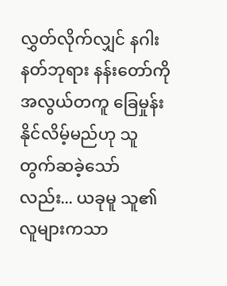လွှတ်လိုက်လျှင် နဂါးနတ်ဘုရား နန်းတော်ကို အလွယ်တကူ ခြေမှုန်းနိုင်လိမ့်မည်ဟု သူ တွက်ဆခဲ့သော်လည်း... ယခုမူ သူ၏ လူများကသာ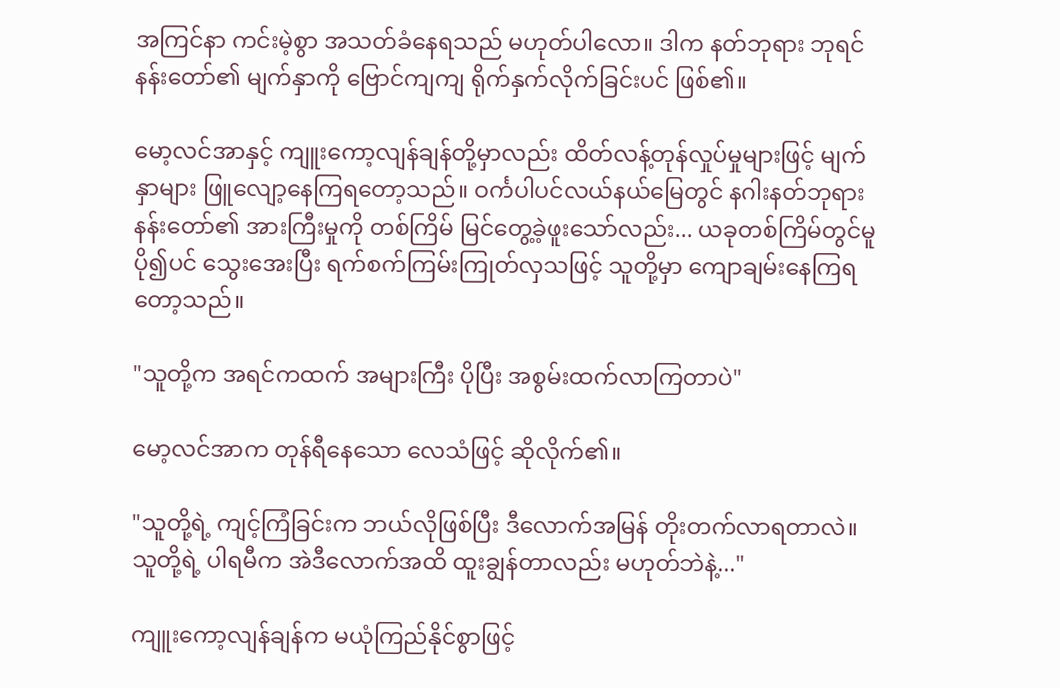အကြင်နာ ကင်းမဲ့စွာ အသတ်ခံနေရသည် မဟုတ်ပါလော။ ဒါက နတ်ဘုရား ဘုရင် နန်းတော်၏ မျက်နှာကို ဗြောင်ကျကျ ရိုက်နှက်လိုက်ခြင်းပင် ဖြစ်၏။

မော့လင်အာနှင့် ကျူးကော့လျန်ချန်တို့မှာလည်း ထိတ်လန့်တုန်လှုပ်မှုများဖြင့် မျက်နှာများ ဖြူလျော့နေကြရတော့သည်။ ဝင်္ကပါပင်လယ်နယ်မြေတွင် နဂါးနတ်ဘုရား နန်းတော်၏ အားကြီးမှုကို တစ်ကြိမ် မြင်တွေ့ခဲ့ဖူးသော်လည်း... ယခုတစ်ကြိမ်တွင်မူ ပို၍ပင် သွေးအေးပြီး ရက်စက်ကြမ်းကြုတ်လှသဖြင့် သူတို့မှာ ကျောချမ်းနေကြရတော့သည်။

"သူတို့က အရင်ကထက် အများကြီး ပိုပြီး အစွမ်းထက်လာကြတာပဲ"

မော့လင်အာက တုန်ရီနေသော လေသံဖြင့် ဆိုလိုက်၏။

"သူတို့ရဲ့ ကျင့်ကြံခြင်းက ဘယ်လိုဖြစ်ပြီး ဒီလောက်အမြန် တိုးတက်လာရတာလဲ။ သူတို့ရဲ့ ပါရမီက အဲဒီလောက်အထိ ထူးချွန်တာလည်း မဟုတ်ဘဲနဲ့..."

ကျူးကော့လျန်ချန်က မယုံကြည်နိုင်စွာဖြင့်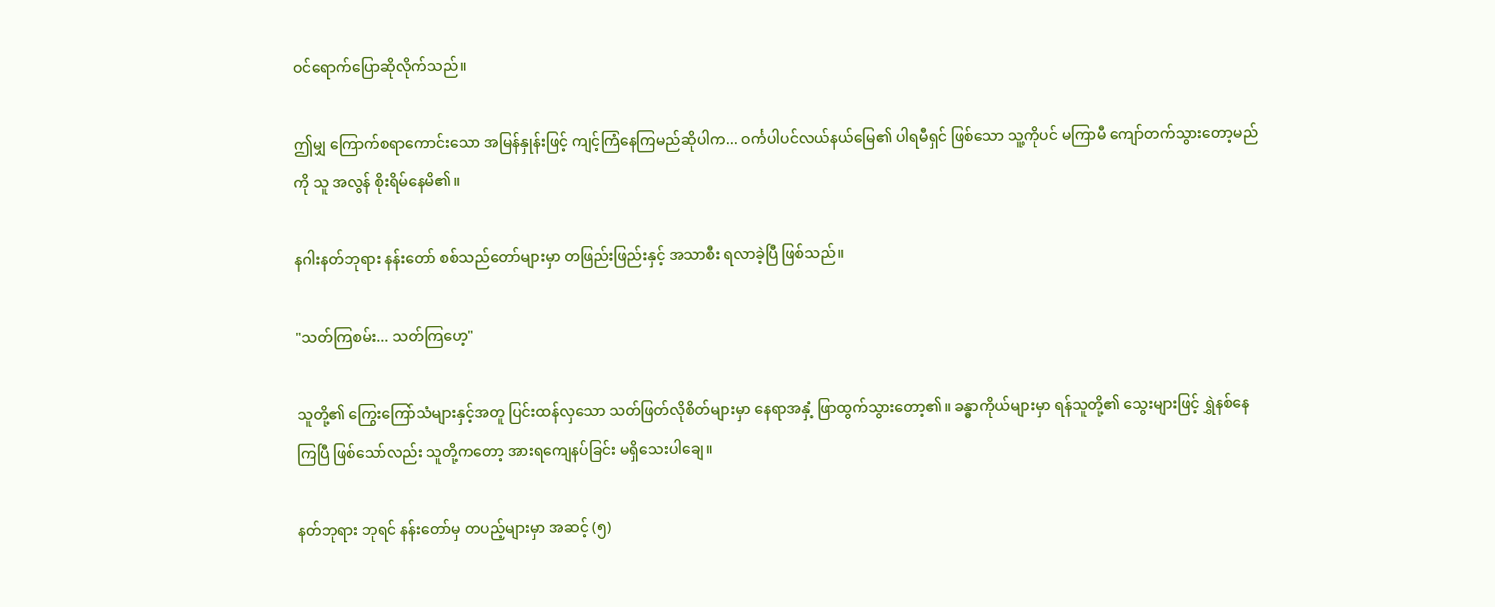ဝင်ရောက်ပြောဆိုလိုက်သည်။

ဤမျှ ကြောက်စရာကောင်းသော အမြန်နှုန်းဖြင့် ကျင့်ကြံနေကြမည်ဆိုပါက... ဝင်္ကပါပင်လယ်နယ်မြေ၏ ပါရမီရှင် ဖြစ်သော သူ့ကိုပင် မကြာမီ ကျော်တက်သွားတော့မည်ကို သူ အလွန် စိုးရိမ်နေမိ၏။

နဂါးနတ်ဘုရား နန်းတော် စစ်သည်တော်များမှာ တဖြည်းဖြည်းနှင့် အသာစီး ရလာခဲ့ပြီ ဖြစ်သည်။

"သတ်ကြစမ်း... သတ်ကြဟေ့"

သူတို့၏ ကြွေးကြော်သံများနှင့်အတူ ပြင်းထန်လှသော သတ်ဖြတ်လိုစိတ်များမှာ နေရာအနှံ့ ဖြာထွက်သွားတော့၏။ ခန္ဓာကိုယ်များမှာ ရန်သူတို့၏ သွေးများဖြင့် ရွှဲနစ်နေကြပြီ ဖြစ်သော်လည်း သူတို့ကတော့ အားရကျေနပ်ခြင်း မရှိသေးပါချေ။

နတ်ဘုရား ဘုရင် နန်းတော်မှ တပည့်များမှာ အဆင့် (၅)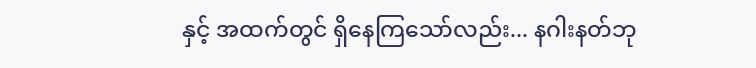နှင့် အထက်တွင် ရှိနေကြသော်လည်း... နဂါးနတ်ဘု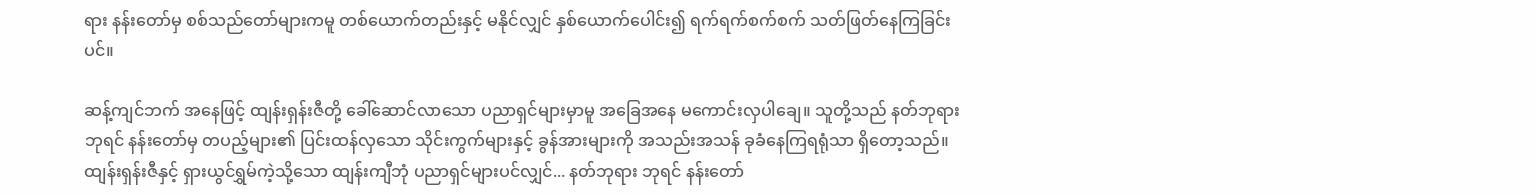ရား နန်းတော်မှ စစ်သည်တော်များကမူ တစ်ယောက်တည်းနှင့် မနိုင်လျှင် နှစ်ယောက်ပေါင်း၍ ရက်ရက်စက်စက် သတ်ဖြတ်နေကြခြင်းပင်။

ဆန့်ကျင်ဘက် အနေဖြင့် ထျန်းရှန်းဇီတို့ ခေါ်ဆောင်လာသော ပညာရှင်များမှာမူ အခြေအနေ မကောင်းလှပါချေ။ သူတို့သည် နတ်ဘုရား ဘုရင် နန်းတော်မှ တပည့်များ၏ ပြင်းထန်လှသော သိုင်းကွက်များနှင့် ခွန်အားများကို အသည်းအသန် ခုခံနေကြရရုံသာ ရှိတော့သည်။ ထျန်းရှန်းဇီနှင့် ရှားယွင်ရွှမ်ကဲ့သို့သော ထျန်းကျီဘုံ ပညာရှင်များပင်လျှင်... နတ်ဘုရား ဘုရင် နန်းတော်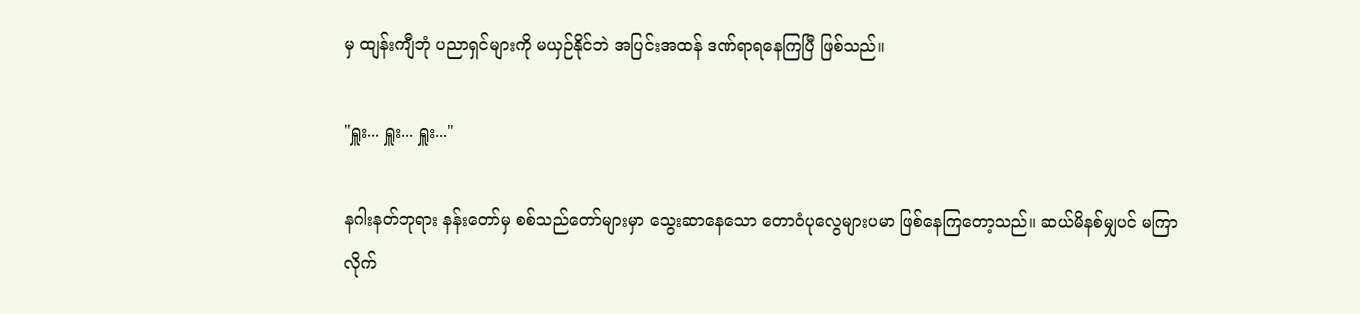မှ ထျန်းကျီဘုံ ပညာရှင်များကို မယှဉ်နိုင်ဘဲ အပြင်းအထန် ဒဏ်ရာရနေကြပြီ ဖြစ်သည်။

"ရှူး... ရှူး... ရှူး..."

နဂါးနတ်ဘုရား နန်းတော်မှ စစ်သည်တော်များမှာ သွေးဆာနေသော တောဝံပုလွေများပမာ ဖြစ်နေကြတော့သည်။ ဆယ်မိနစ်မျှပင် မကြာလိုက်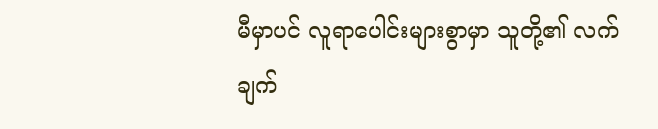မီမှာပင် လူရာပေါင်းများစွာမှာ သူတို့၏ လက်ချက်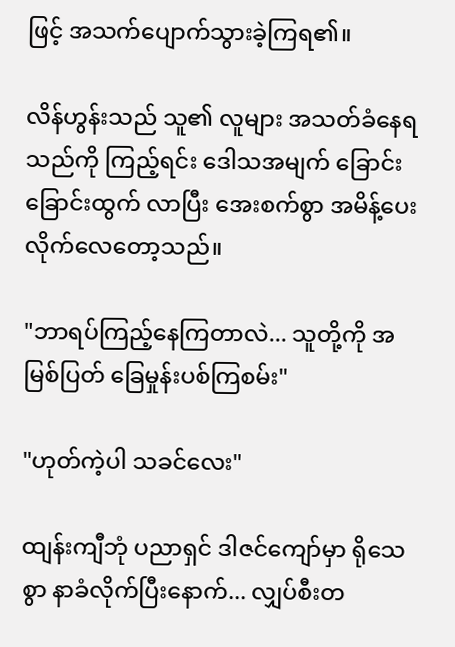ဖြင့် အသက်ပျောက်သွားခဲ့ကြရ၏။

လိန်ဟွန်းသည် သူ၏ လူများ အသတ်ခံနေရသည်ကို ကြည့်ရင်း ဒေါသအမျက် ခြောင်းခြောင်းထွက် လာပြီး အေးစက်စွာ အမိန့်ပေးလိုက်လေတော့သည်။

"ဘာရပ်ကြည့်နေကြတာလဲ... သူတို့ကို အမြစ်ပြတ် ခြေမှုန်းပစ်ကြစမ်း"

"ဟုတ်ကဲ့ပါ သခင်လေး"

ထျန်းကျီဘုံ ပညာရှင် ဒါဇင်ကျော်မှာ ရိုသေစွာ နာခံလိုက်ပြီးနောက်... လျှပ်စီးတ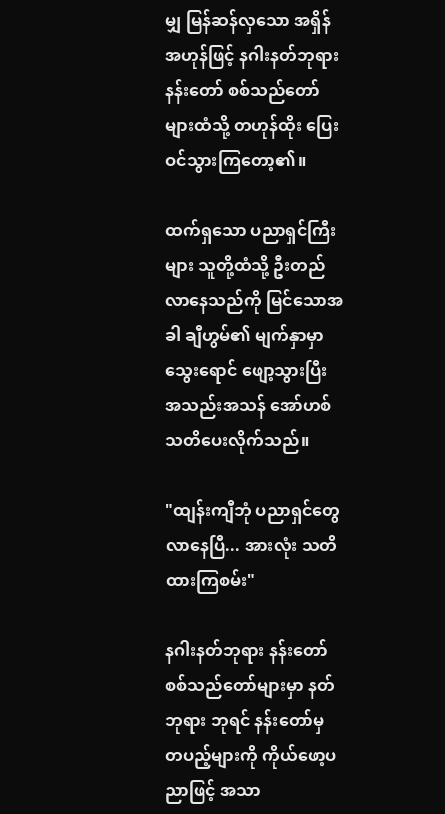မျှ မြန်ဆန်လှသော အရှိန်အဟုန်ဖြင့် နဂါးနတ်ဘုရား နန်းတော် စစ်သည်တော်များထံသို့ တဟုန်ထိုး ပြေးဝင်သွားကြတော့၏။

ထက်ရှသော ပညာရှင်ကြီးများ သူတို့ထံသို့ ဦးတည်လာနေသည်ကို မြင်သောအခါ ချီဟွမ်၏ မျက်နှာမှာ သွေးရောင် ဖျော့သွားပြီး အသည်းအသန် အော်ဟစ် သတိပေးလိုက်သည်။

"ထျန်းကျီဘုံ ပညာရှင်တွေ လာနေပြီ... အားလုံး သတိထားကြစမ်း"

နဂါးနတ်ဘုရား နန်းတော် စစ်သည်တော်များမှာ နတ်ဘုရား ဘုရင် နန်းတော်မှ တပည့်များကို ကိုယ်ဖော့ပညာဖြင့် အသာ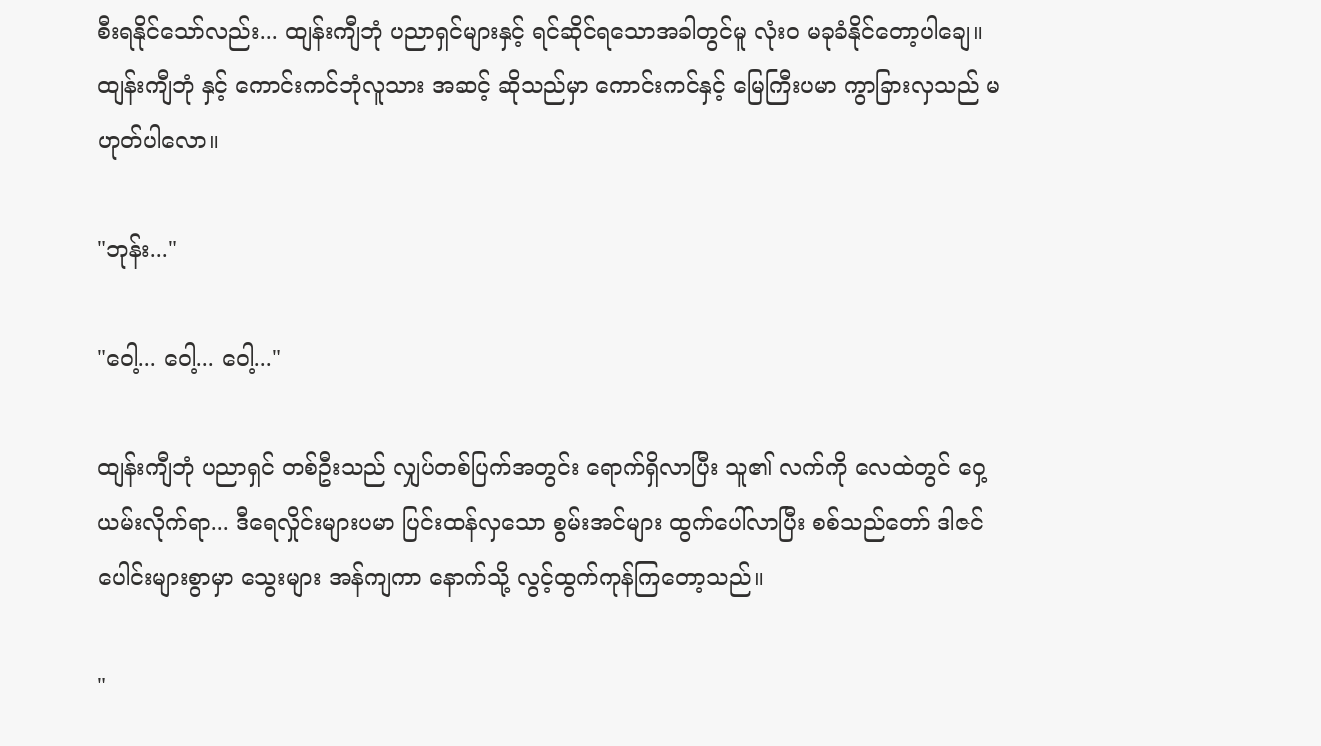စီးရနိုင်သော်လည်း... ထျန်းကျီဘုံ ပညာရှင်များနှင့် ရင်ဆိုင်ရသောအခါတွင်မူ လုံးဝ မခုခံနိုင်တော့ပါချေ။ ထျန်းကျီဘုံ နှင့် ကောင်းကင်ဘုံလူသား အဆင့် ဆိုသည်မှာ ကောင်းကင်နှင့် မြေကြီးပမာ ကွာခြားလှသည် မဟုတ်ပါလော။

"ဘုန်း..."

"ဝေါ့... ဝေါ့... ဝေါ့..."

ထျန်းကျီဘုံ ပညာရှင် တစ်ဦးသည် လျှပ်တစ်ပြက်အတွင်း ရောက်ရှိလာပြီး သူ၏ လက်ကို လေထဲတွင် ဝှေ့ယမ်းလိုက်ရာ... ဒီရေလှိုင်းများပမာ ပြင်းထန်လှသော စွမ်းအင်များ ထွက်ပေါ်လာပြီး စစ်သည်တော် ဒါဇင်ပေါင်းများစွာမှာ သွေးများ အန်ကျကာ နောက်သို့ လွင့်ထွက်ကုန်ကြတော့သည်။

"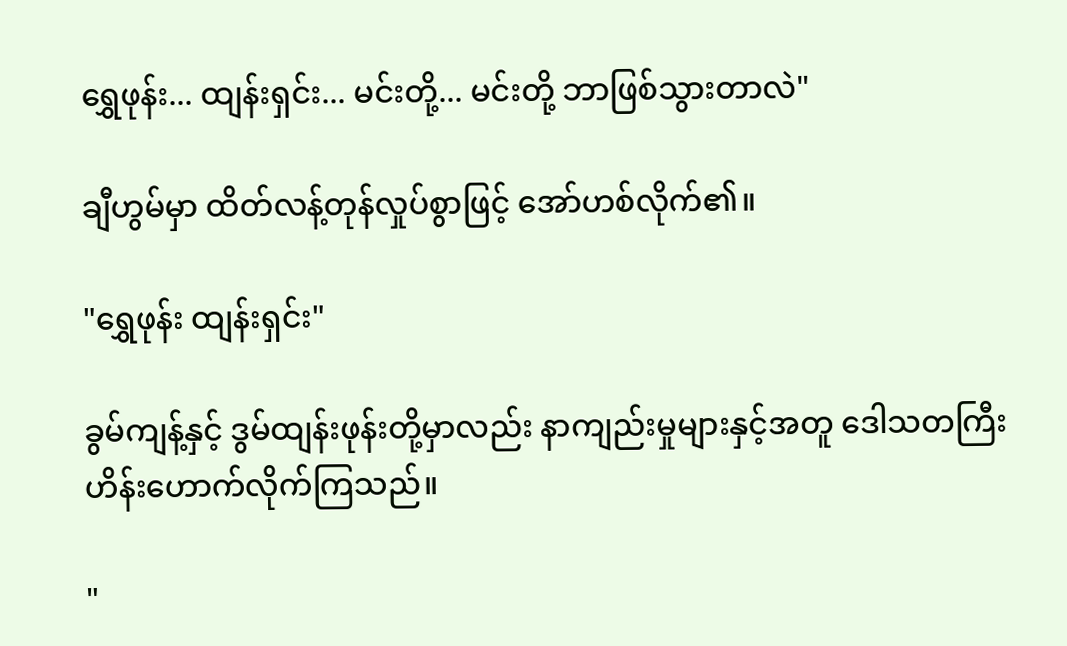ရွှေဖုန်း... ထျန်းရှင်း... မင်းတို့... မင်းတို့ ဘာဖြစ်သွားတာလဲ"

ချီဟွမ်မှာ ထိတ်လန့်တုန်လှုပ်စွာဖြင့် အော်ဟစ်လိုက်၏။

"ရွှေဖုန်း ထျန်းရှင်း"

ခွမ်ကျန့်နှင့် ဒွမ်ထျန်းဖုန်းတို့မှာလည်း နာကျည်းမှုများနှင့်အတူ ဒေါသတကြီး ဟိန်းဟောက်လိုက်ကြသည်။

"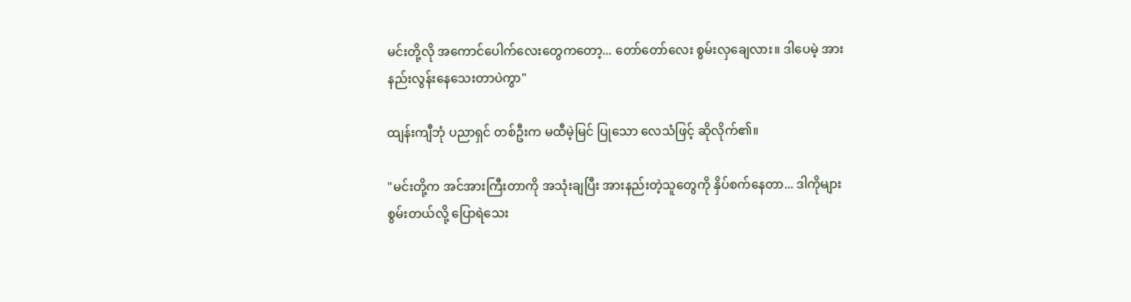မင်းတို့လို အကောင်ပေါက်လေးတွေကတော့... တော်တော်လေး စွမ်းလှချေလား။ ဒါပေမဲ့ အားနည်းလွန်းနေသေးတာပဲကွာ"

ထျန်းကျီဘုံ ပညာရှင် တစ်ဦးက မထီမဲ့မြင် ပြုသော လေသံဖြင့် ဆိုလိုက်၏။

"မင်းတို့က အင်အားကြီးတာကို အသုံးချပြီး အားနည်းတဲ့သူတွေကို နှိပ်စက်နေတာ... ဒါကိုများ စွမ်းတယ်လို့ ပြောရဲသေး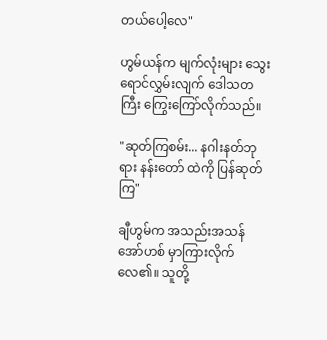တယ်ပေါ့လေ"

ဟွမ်ယန်က မျက်လုံးများ သွေးရောင်လွှမ်းလျက် ဒေါသတကြီး ကြွေးကြော်လိုက်သည်။

"ဆုတ်ကြစမ်း... နဂါးနတ်ဘုရား နန်းတော် ထဲကို ပြန်ဆုတ်ကြ"

ချီဟွမ်က အသည်းအသန် အော်ဟစ် မှာကြားလိုက်လေ၏။ သူတို့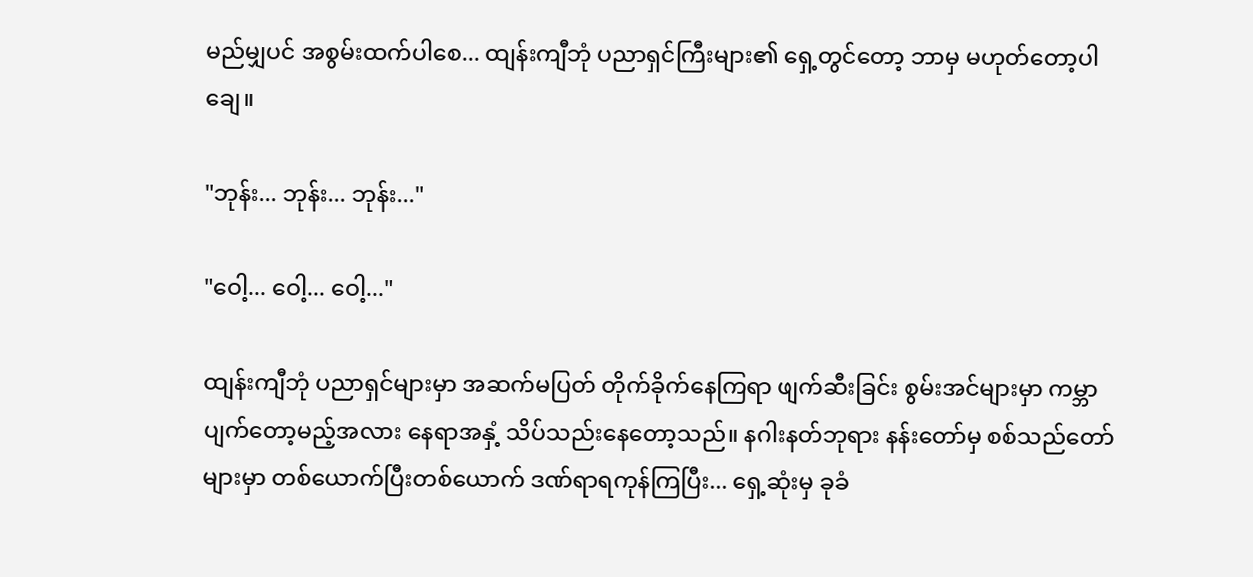မည်မျှပင် အစွမ်းထက်ပါစေ... ထျန်းကျီဘုံ ပညာရှင်ကြီးများ၏ ရှေ့တွင်တော့ ဘာမှ မဟုတ်တော့ပါချေ။

"ဘုန်း... ဘုန်း... ဘုန်း..."

"ဝေါ့... ဝေါ့... ဝေါ့..."

ထျန်းကျီဘုံ ပညာရှင်များမှာ အဆက်မပြတ် တိုက်ခိုက်နေကြရာ ဖျက်ဆီးခြင်း စွမ်းအင်များမှာ ကမ္ဘာပျက်တော့မည့်အလား နေရာအနှံ့ သိပ်သည်းနေတော့သည်။ နဂါးနတ်ဘုရား နန်းတော်မှ စစ်သည်တော်များမှာ တစ်ယောက်ပြီးတစ်ယောက် ဒဏ်ရာရကုန်ကြပြီး... ရှေ့ဆုံးမှ ခုခံ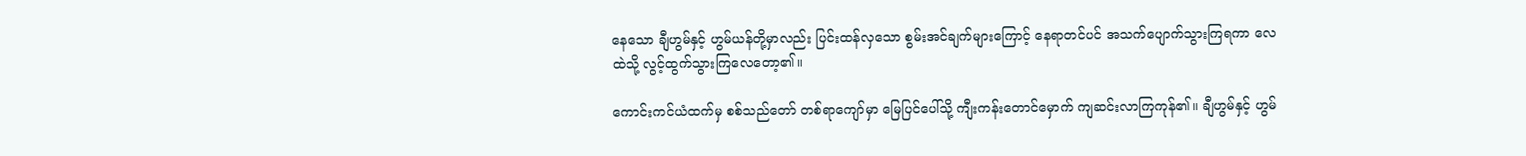နေသော ချီဟွမ်နှင့် ဟွမ်ယန်တို့မှာလည်း ပြင်းထန်လှသော စွမ်းအင်ချက်များကြောင့် နေရာတင်ပင် အသက်ပျောက်သွားကြရကာ လေထဲသို့ လွင့်ထွက်သွားကြလေတော့၏။

ကောင်းကင်ယံထက်မှ စစ်သည်တော် တစ်ရာကျော်မှာ မြေပြင်ပေါ်သို့ ကျီးကန်းတောင်မှောက် ကျဆင်းလာကြကုန်၏။ ချီဟွမ်နှင့် ဟွမ်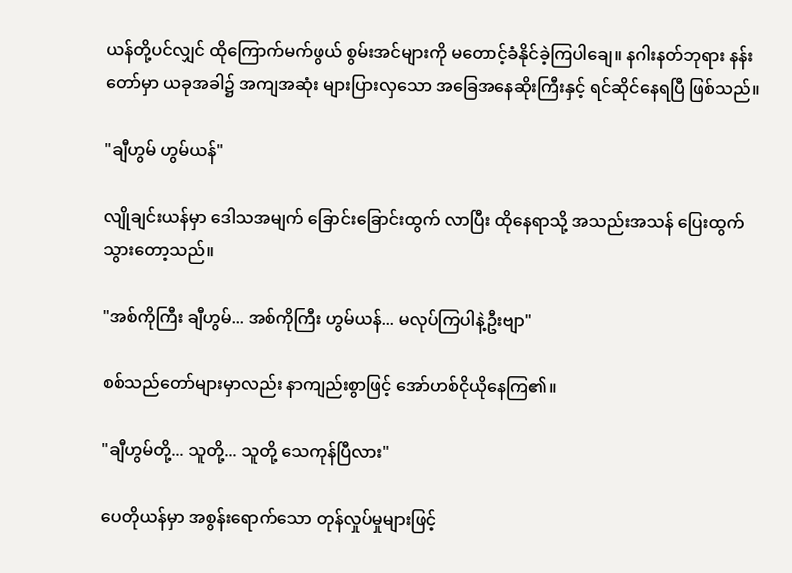ယန်တို့ပင်လျှင် ထိုကြောက်မက်ဖွယ် စွမ်းအင်များကို မတောင့်ခံနိုင်ခဲ့ကြပါချေ။ နဂါးနတ်ဘုရား နန်းတော်မှာ ယခုအခါ၌ အကျအဆုံး များပြားလှသော အခြေအနေဆိုးကြီးနှင့် ရင်ဆိုင်နေရပြီ ဖြစ်သည်။

"ချီဟွမ် ဟွမ်ယန်"

လျိုချင်းယန်မှာ ဒေါသအမျက် ခြောင်းခြောင်းထွက် လာပြီး ထိုနေရာသို့ အသည်းအသန် ပြေးထွက်သွားတော့သည်။

"အစ်ကိုကြီး ချီဟွမ်... အစ်ကိုကြီး ဟွမ်ယန်... မလုပ်ကြပါနဲ့ဦးဗျာ"

စစ်သည်တော်များမှာလည်း နာကျည်းစွာဖြင့် အော်ဟစ်ငိုယိုနေကြ၏။

"ချီဟွမ်တို့... သူတို့... သူတို့ သေကုန်ပြီလား"

ပေတိုယန်မှာ အစွန်းရောက်သော တုန်လှုပ်မှုများဖြင့်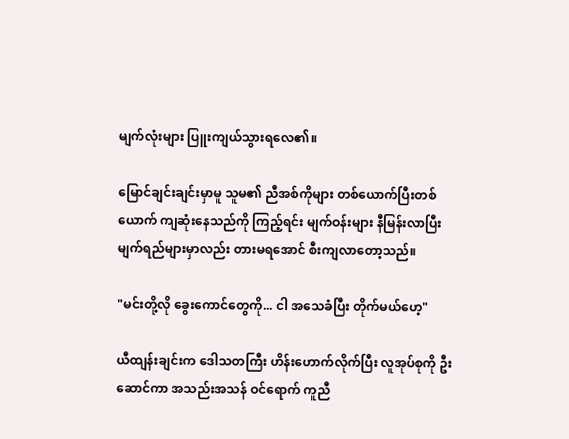မျက်လုံးများ ပြူးကျယ်သွားရလေ၏။

မြောင်ချင်းချင်းမှာမူ သူမ၏ ညီအစ်ကိုများ တစ်ယောက်ပြီးတစ်ယောက် ကျဆုံးနေသည်ကို ကြည့်ရင်း မျက်ဝန်းများ နီမြန်းလာပြီး မျက်ရည်များမှာလည်း တားမရအောင် စီးကျလာတော့သည်။

"မင်းတို့လို ခွေးကောင်တွေကို... ငါ အသေခံပြီး တိုက်မယ်ဟေ့"

ယီထျန်းချင်းက ဒေါသတကြီး ဟိန်းဟောက်လိုက်ပြီး လူအုပ်စုကို ဦးဆောင်ကာ အသည်းအသန် ဝင်ရောက် ကူညီ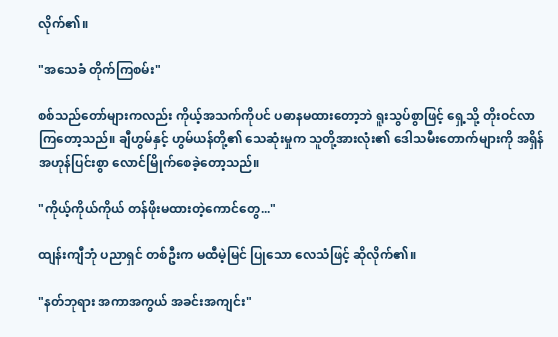လိုက်၏။

"အသေခံ တိုက်ကြစမ်း"

စစ်သည်တော်များကလည်း ကိုယ့်အသက်ကိုပင် ပဓာနမထားတော့ဘဲ ရူးသွပ်စွာဖြင့် ရှေ့သို့ တိုးဝင်လာကြတော့သည်။ ချီဟွမ်နှင့် ဟွမ်ယန်တို့၏ သေဆုံးမှုက သူတို့အားလုံး၏ ဒေါသမီးတောက်များကို အရှိန်အဟုန်ပြင်းစွာ လောင်မြိုက်စေခဲ့တော့သည်။

"ကိုယ့်ကိုယ်ကိုယ် တန်ဖိုးမထားတဲ့ကောင်တွေ..."

ထျန်းကျီဘုံ ပညာရှင် တစ်ဦးက မထီမဲ့မြင် ပြုသော လေသံဖြင့် ဆိုလိုက်၏။

"နတ်ဘုရား အကာအကွယ် အခင်းအကျင်း"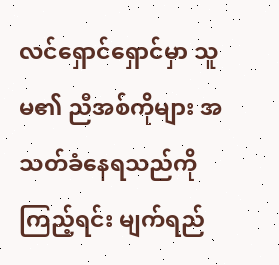လင်ရှောင်ရှောင်မှာ သူမ၏ ညီအစ်ကိုများ အသတ်ခံနေရသည်ကို ကြည့်ရင်း မျက်ရည်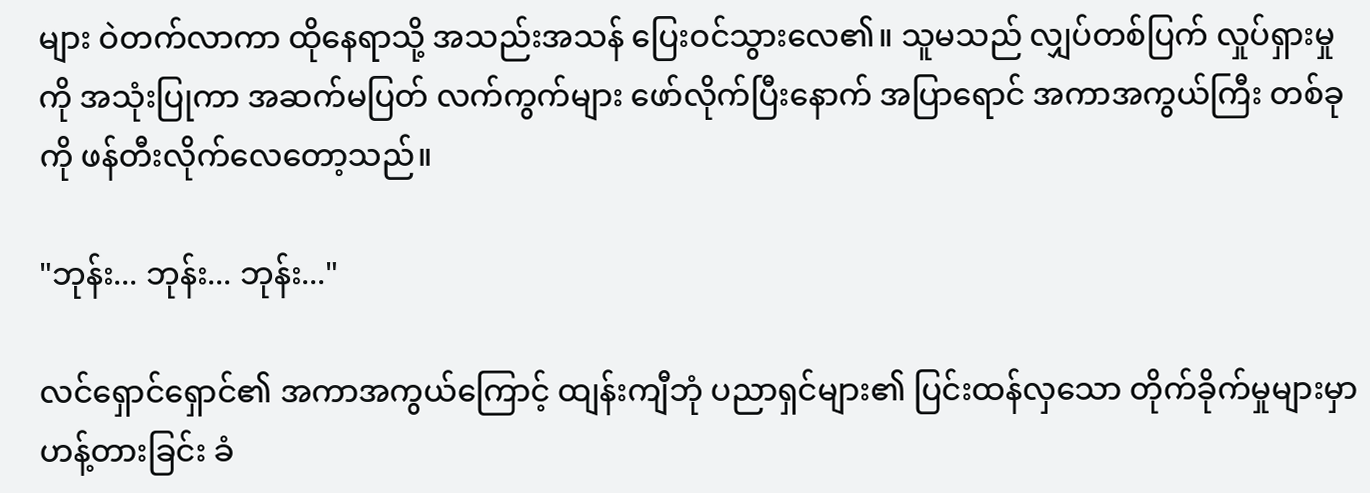များ ဝဲတက်လာကာ ထိုနေရာသို့ အသည်းအသန် ပြေးဝင်သွားလေ၏။ သူမသည် လျှပ်တစ်ပြက် လှုပ်ရှားမှုကို အသုံးပြုကာ အဆက်မပြတ် လက်ကွက်များ ဖော်လိုက်ပြီးနောက် အပြာရောင် အကာအကွယ်ကြီး တစ်ခုကို ဖန်တီးလိုက်လေတော့သည်။

"ဘုန်း... ဘုန်း... ဘုန်း..."

လင်ရှောင်ရှောင်၏ အကာအကွယ်ကြောင့် ထျန်းကျီဘုံ ပညာရှင်များ၏ ပြင်းထန်လှသော တိုက်ခိုက်မှုများမှာ ဟန့်တားခြင်း ခံ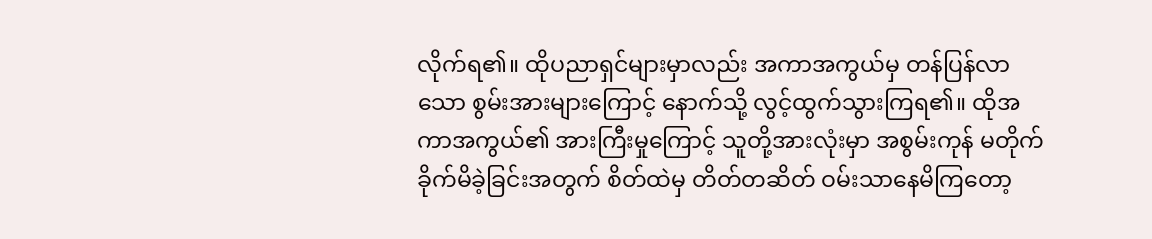လိုက်ရ၏။ ထိုပညာရှင်များမှာလည်း အကာအကွယ်မှ တန်ပြန်လာသော စွမ်းအားများကြောင့် နောက်သို့ လွင့်ထွက်သွားကြရ၏။ ထိုအကာအကွယ်၏ အားကြီးမှုကြောင့် သူတို့အားလုံးမှာ အစွမ်းကုန် မတိုက်ခိုက်မိခဲ့ခြင်းအတွက် စိတ်ထဲမှ တိတ်တဆိတ် ဝမ်းသာနေမိကြတော့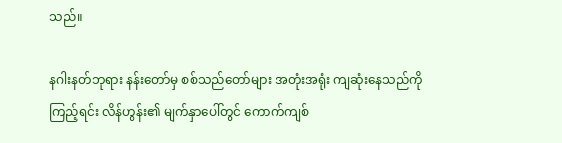သည်။

နဂါးနတ်ဘုရား နန်းတော်မှ စစ်သည်တော်များ အတုံးအရုံး ကျဆုံးနေသည်ကို ကြည့်ရင်း လိန်ဟွန်း၏ မျက်နှာပေါ်တွင် ကောက်ကျစ်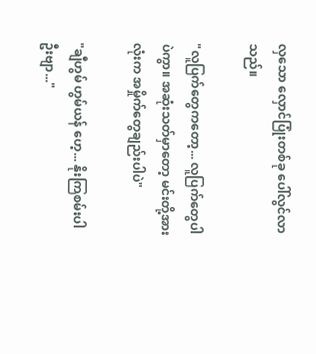လှသော လှောင်ပြုံးတစ်ခု ပေါ်လွင်လာသည်။

"လူပြက်တွေကတော့... လူပြက်တွေပါပဲကွာ။ အဆုံးသတ်မှာတော့ မင်းတို့အားလုံးက အမှိုက်တွေချည်းပါပဲ"

"ချီဟွမ် ဟွမ်ယန် ဟေ့... နိုးကြစမ်းပါဦးဗျာ..."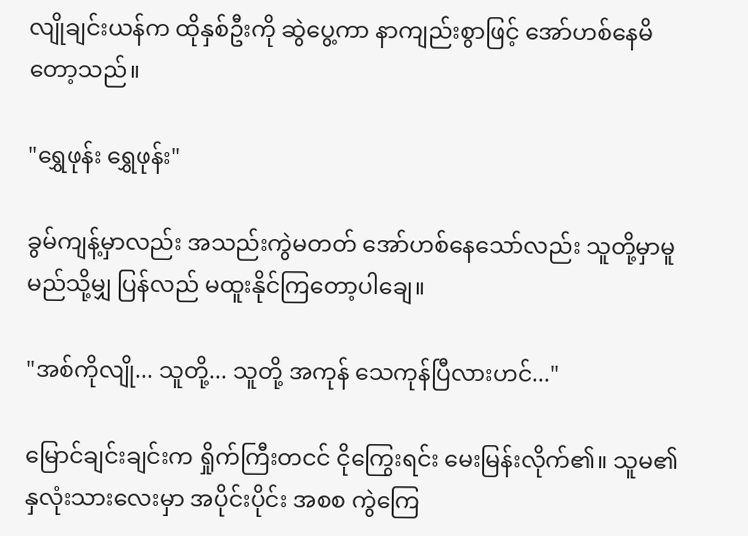လျိုချင်းယန်က ထိုနှစ်ဦးကို ဆွဲပွေ့ကာ နာကျည်းစွာဖြင့် အော်ဟစ်နေမိတော့သည်။

"ရွှေဖုန်း ရွှေဖုန်း"

ခွမ်ကျန့်မှာလည်း အသည်းကွဲမတတ် အော်ဟစ်နေသော်လည်း သူတို့မှာမူ မည်သို့မျှ ပြန်လည် မထူးနိုင်ကြတော့ပါချေ။

"အစ်ကိုလျို... သူတို့... သူတို့ အကုန် သေကုန်ပြီလားဟင်..."

မြောင်ချင်းချင်းက ရှိုက်ကြီးတငင် ငိုကြွေးရင်း မေးမြန်းလိုက်၏။ သူမ၏ နှလုံးသားလေးမှာ အပိုင်းပိုင်း အစစ ကွဲကြေ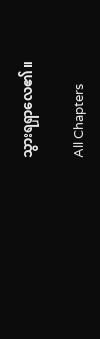သွားရရှာလေ၏။

All Chapters